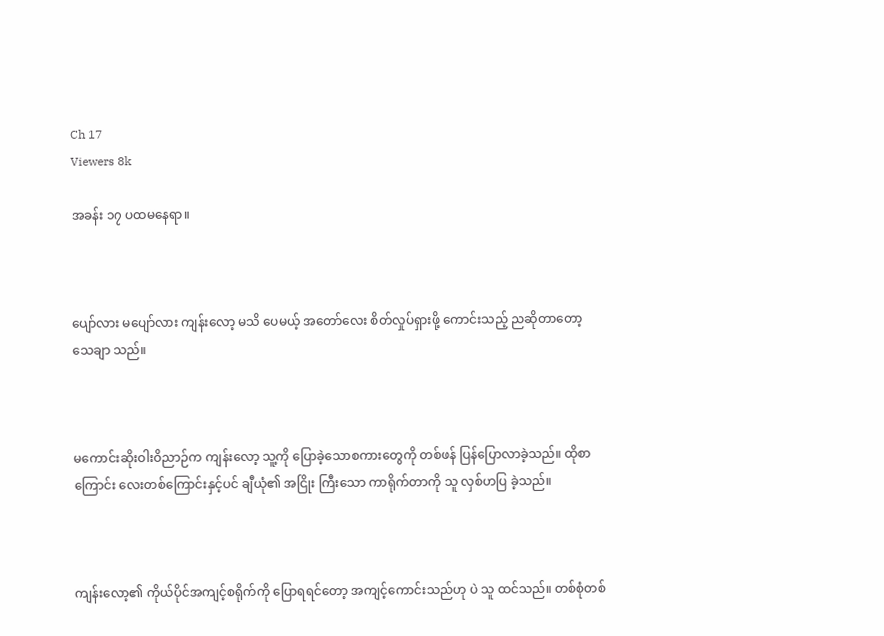Ch 17
Viewers 8k

အခန်း ၁၇ ပထမနေရာ။



ပျော်လား မပျော်လား ကျန်းလော့ မသိ ပေမယ့် အတော်လေး စိတ်လှုပ်ရှားဖို့ ကောင်းသည့် ညဆိုတာတော့ သေချာ သည်။



မကောင်းဆိုးဝါးဝိညာဉ်က ကျန်းလော့ သူ့ကို ပြောခဲ့သောစကားတွေကို တစ်ဖန် ပြန်ပြောလာခဲ့သည်။ ထိုစာကြောင်း လေးတစ်ကြောင်းနှင့်ပင် ချီယုံ၏ အငြိုး ကြီးသော ကာရိုက်တာကို သူ လှစ်ဟပြ ခဲ့သည်။



ကျန်းလော့၏ ကိုယ်ပိုင်အကျင့်စရိုက်ကို ပြောရရင်တော့ အကျင့်ကောင်းသည်ဟု ပဲ သူ ထင်သည်။ တစ်စုံတစ်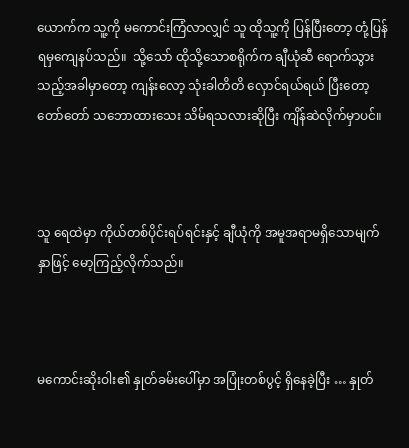ယောက်က သူ့ကို မကောင်းကြံလာလျှင် သူ ထိုသူ့ကို ပြန်ပြီးတော့ တုံ့ပြန်ရမှကျေနပ်သည်။  သို့သော် ထိုသို့သောစရိုက်က ချီယုံဆီ ရောက်သွားသည့်အခါမှာတော့ ကျန်းလော့ သုံးခါတိတိ လှောင်ရယ်ရယ် ပြီးတော့ တော်တော် သဘောထားသေး သိမ်ရသလားဆိုပြီး ကျိန်ဆဲလိုက်မှာပင်။



သူ ရေထဲမှာ ကိုယ်တစ်ပိုင်းရပ်ရင်းနှင့် ချီယုံကို အမူအရာမရှိသောမျက်နှာဖြင့် မော့ကြည့်လိုက်သည်။



မကောင်းဆိုးဝါး၏ နှုတ်ခမ်းပေါ်မှာ အပြုံးတစ်ပွင့် ရှိနေခဲ့ပြီး … နှုတ်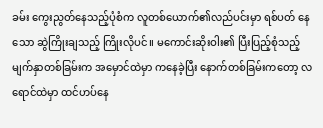ခမ်း ကွေးညွတ်နေသည့်ပုံစံက လူတစ်ယောက်၏လည်ပင်းမှာ ရစ်ပတ် နေသော ဆွဲကြိုးချသည့် ကြိုးလိုပင်။ မကောင်းဆိုးဝါး၏ ပြီးပြည့်စုံသည့် မျက်နှာတစ်ခြမ်းက အမှောင်ထဲမှာ ကနေခဲ့ပြီး နောက်တစ်ခြမ်းကတော့ လရောင်ထဲမှာ ထင်ဟပ်နေ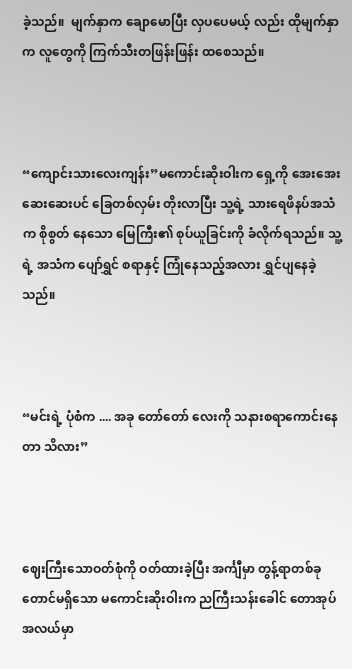ခဲ့သည်။  မျက်နှာက ချောမောပြီး လှပပေမယ့် လည်း ထိုမျက်နှာက လူတွေကို ကြက်သီးတဖြန်းဖြန်း ထစေသည်။



“ကျောင်းသားလေးကျန်း”မကောင်းဆိုးဝါးက ရှေ့ကို အေးအေး ဆေးဆေးပင် ခြေတစ်လှမ်း တိုးလာပြီး သူ့ရဲ့ သားရေဖိနပ်အသံက စိုစွတ် နေသော မြေကြီး၏ စုပ်ယူခြင်းကို ခံလိုက်ရသည်။ သူ့ရဲ့ အသံက ပျော်ရွှင် စရာနှင့် ကြုံနေသည့်အလား ရွှင်ပျနေခဲ့ သည်။



“မင်းရဲ့ ပုံစံက .... အခု တော်တော် လေးကို သနားစရာကောင်းနေတာ သိလား”



ဈေးကြီးသောဝတ်စုံကို ဝတ်ထားခဲ့ပြီး အင်္ကျီမှာ တွန့်ရာတစ်ခုတောင်မရှိသော မကောင်းဆိုးဝါးက ညကြီးသန်းခေါင် တောအုပ်အလယ်မှာ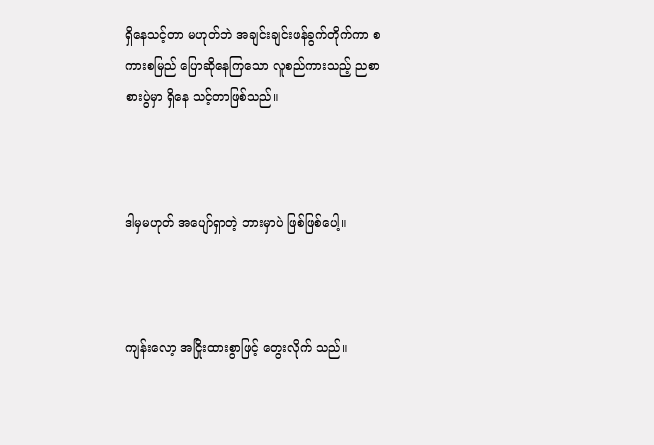ရှိနေသင့်တာ မဟုတ်ဘဲ အချင်းချင်းဖန်ခွက်တိုက်ကာ စကားစမြည် ပြောဆိုနေကြသော လူစည်ကားသည့် ညစာစားပွဲမှာ ရှိနေ သင့်တာဖြစ်သည်။



ဒါမှမဟုတ် အပျော်ရှာတဲ့ ဘားမှာပဲ ဖြစ်ဖြစ်ပေါ့။



ကျန်းလော့ အငြိုးထားစွာဖြင့် တွေးလိုက် သည်။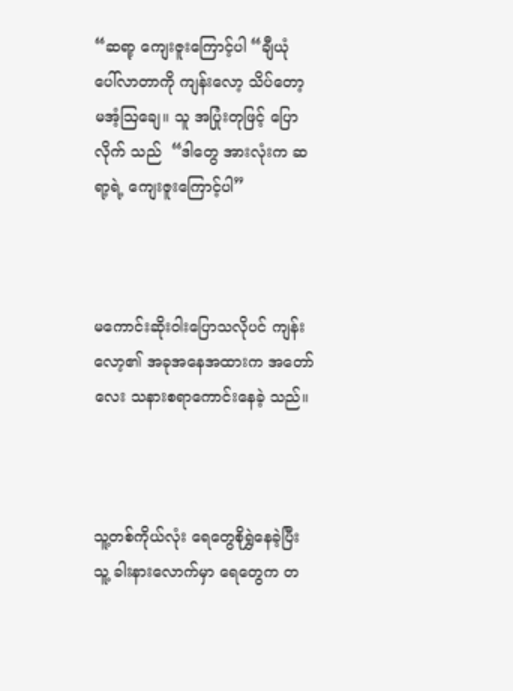“ဆရာ့ ကျေးဇူးကြောင့်ပါ “ချီယုံ ပေါ်လာတာကို ကျန်းလော့ သိပ်တော့ မအံ့ဩချေ။ သူ အပြုံးတုဖြင့် ပြောလိုက် သည်  “ဒါတွေ အားလုံးက ဆရာ့ရဲ့ ကျေးဇူးကြောင့်ပါ”



မကောင်းဆိုးဝါးပြောသလိုပင် ကျန်းလော့၏ အခုအနေအထားက အတော်လေး သနားစရာကောင်းနေခဲ့ သည်။



သူ့တစ်ကိုယ်လုံး ရေတွေစိုရွှဲနေခဲ့ပြီး သူ့ ခါးနားလောက်မှာ ရေတွေက တ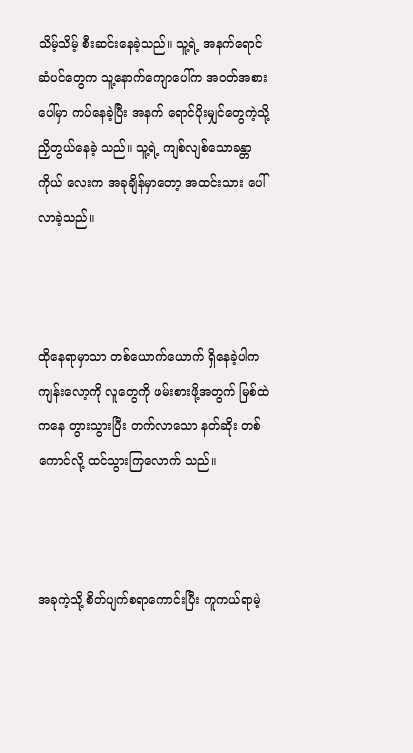သိမ့်သိမ့် စီးဆင်းနေခဲ့သည်။ သူ့ရဲ့ အနက်ရောင် ဆံပင်တွေက သူ့နောက်ကျောပေါ်က အဝတ်အစားပေါ်မှာ ကပ်နေခဲ့ပြီး အနက် ရောင်ပိုးမျှင်တွေကဲ့သို့ ညှိတွယ်နေခဲ့ သည်။ သူ့ရဲ့ ကျစ်လျစ်သောခန္တာကိုယ် လေးက အခုချိန်မှာတော့ အထင်းသား ပေါ်လာခဲ့သည်။



ထိုနေရာမှာသာ တစ်ယောက်ယောက် ရှိနေခဲ့ပါက ကျန်းလော့ကို လူတွေကို ဖမ်းစားဖို့အတွက် မြစ်ထဲကနေ တွားသွားပြီး တက်လာသော နတ်ဆိုး တစ်ကောင်လို့ ထင်သွားကြလောက် သည်။



အခုကဲ့သို့ စိတ်ပျက်စရာကောင်းပြီး ကူကယ်ရာမဲ့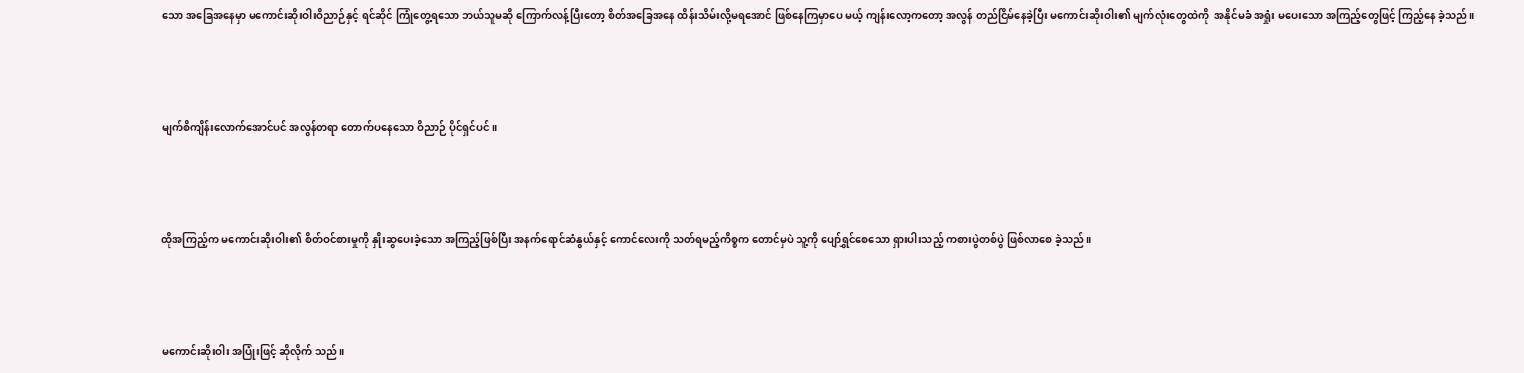သော အခြေအနေမှာ မကောင်းဆိုးဝါးဝိညာဉ်နှင့် ရင်ဆိုင် ကြုံတွေ့ရသော ဘယ်သူမဆို ကြောက်လန့်ပြီးတော့ စိတ်အခြေအနေ ထိန်းသိမ်းလို့မရအောင် ဖြစ်နေကြမှာပေ မယ့် ကျန်းလော့ကတော့ အလွန် တည်ငြိမ်နေခဲ့ပြီး မကောင်းဆိုးဝါး၏ မျက်လုံးတွေထဲကို  အနိုင်မခံ အရှုံး မပေးသော အကြည့်တွေဖြင့် ကြည့်နေ ခဲ့သည်။



မျက်စိကျိန်းလောက်အောင်ပင် အလွန်တရာ တောက်ပ‌နေသော ဝိညာဉ် ပိုင်ရှင်ပင်။



ထိုအကြည့်က မကောင်းဆိုးဝါး၏ စိတ်ဝင်စားမှုကို နှိုးဆွပေးခဲ့သော အကြည့်ဖြစ်ပြီး အနက်ရောင်ဆံနွယ်နှင့် ကောင်လေးကို သတ်ရမည့်ကိစ္စက တောင်မှပဲ သူ့ကို ပျော်ရွှင်စေသော ရှားပါးသည့် ကစားပွဲတစ်ပွဲ ဖြစ်လာစေ ခဲ့သည်။



မကောင်းဆိုးဝါး အပြုံးဖြင့် ဆိုလိုက် သည်။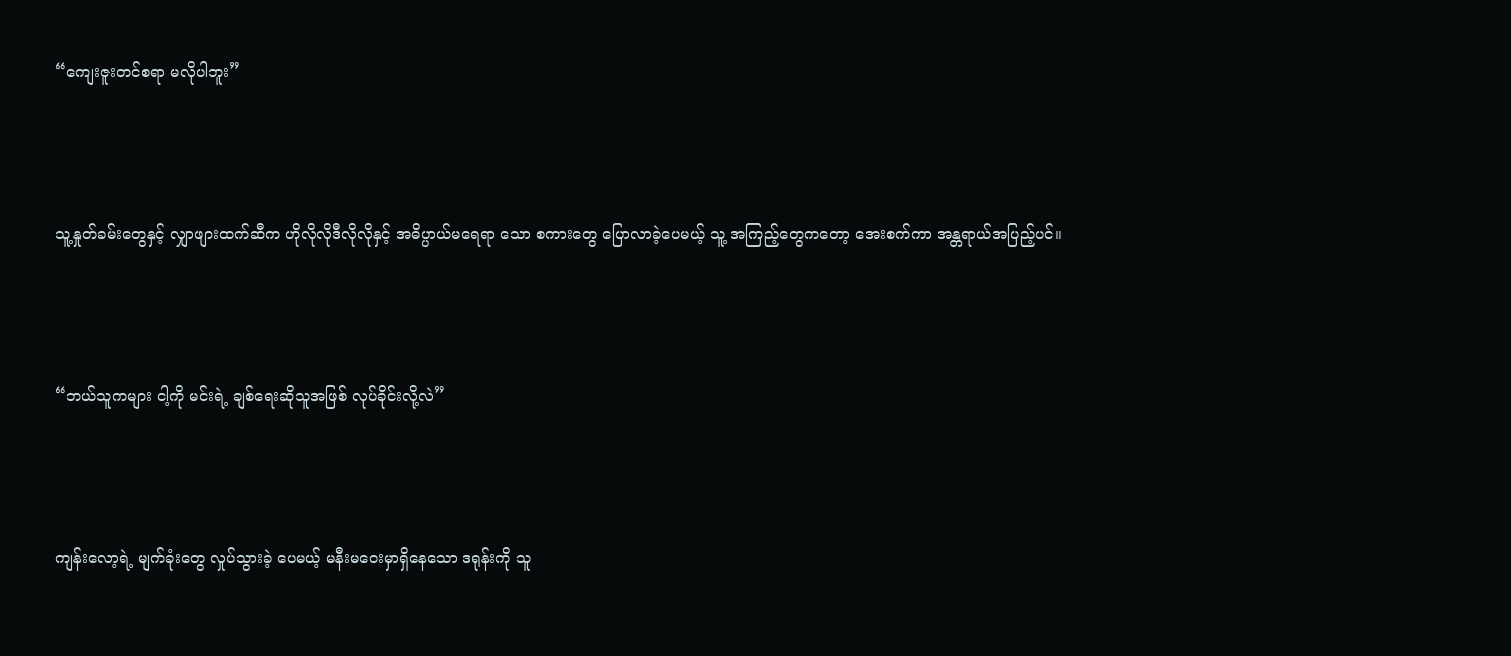“ကျေးဇူးတင်စရာ မလိုပါဘူး”



သူ့နှုတ်ခမ်းတွေနှင့် လျှာဖျားထက်ဆီက ဟိုလိုလိုဒီလိုလိုနှင့် အဓိပ္ပာယ်မရေရာ သော စကားတွေ ပြောလာခဲ့ပေမယ့် သူ့ အကြည့်တွေကတော့ အေးစက်ကာ အန္တရာယ်အပြည့်ပင်။



“ဘယ်သူကများ ငါ့ကို မင်းရဲ့ ချစ်ရေးဆိုသူအဖြစ် လုပ်ခိုင်းလို့လဲ”



ကျန်းလော့ရဲ့ မျက်ခုံးတွေ လှုပ်သွားခဲ့ ပေမယ့် မနီးမဝေးမှာရှိနေသော ဒရုန်းကို သူ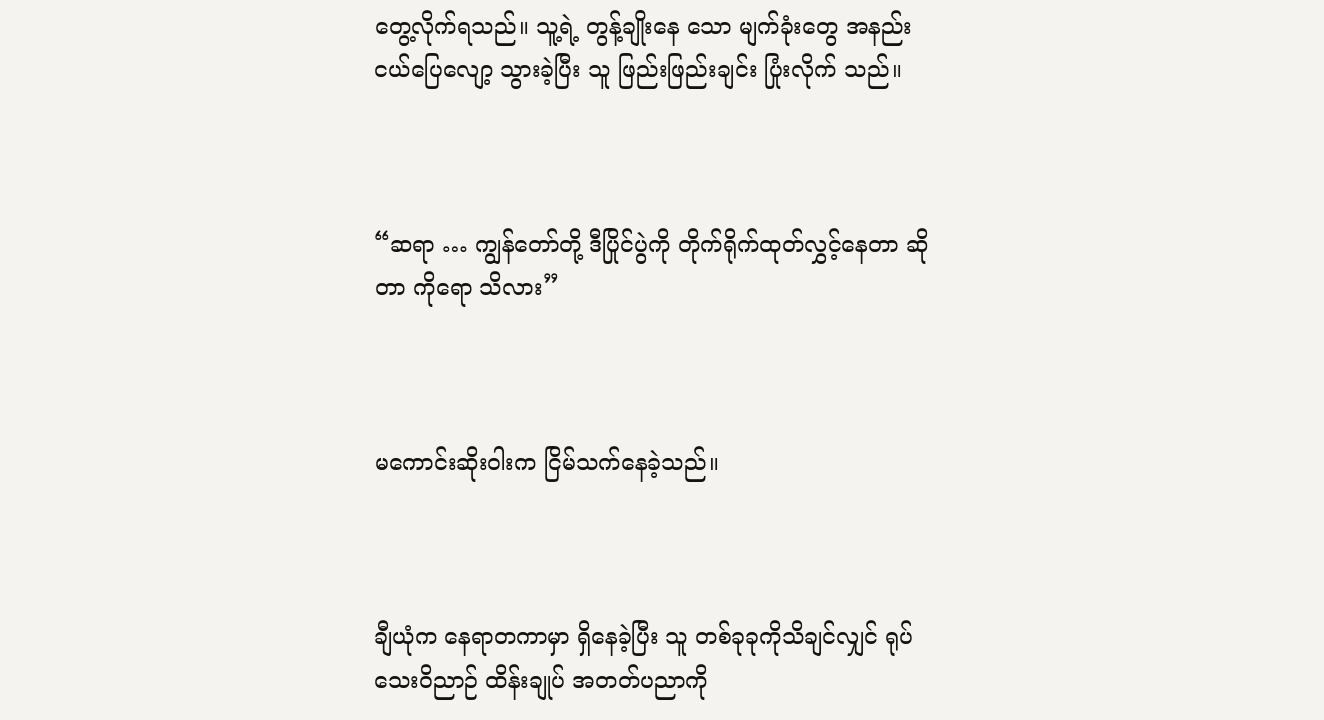တွေ့လိုက်ရသည်။ သူ့ရဲ့ တွန့်ချိုးနေ သော မျက်ခုံးတွေ အနည်းငယ်ပြေလျော့ သွားခဲ့ပြီး သူ ဖြည်းဖြည်းချင်း ပြုံးလိုက် သည်။



“ဆရာ … ကျွန်တော်တို့ ဒီပြိုင်ပွဲကို တိုက်ရိုက်ထုတ်လွှင့်နေတာ ဆိုတာ ကိုရော သိလား”



မကောင်းဆိုးဝါးက ငြိမ်သက်နေခဲ့သည်။



ချီယုံက နေရာတကာမှာ ရှိနေခဲ့ပြီး သူ တစ်ခုခုကိုသိချင်လျှင် ရုပ်သေးဝိညာဉ် ထိန်းချုပ် အတတ်ပညာကို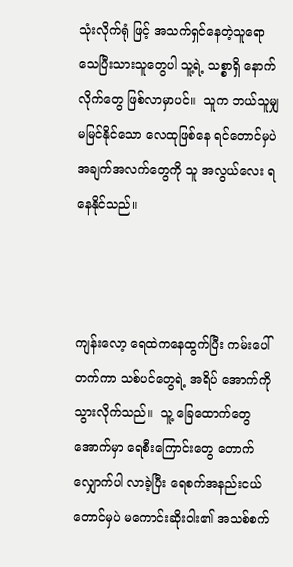သုံးလိုက်ရုံ ဖြင့် အသက်ရှင်နေတဲ့သူရော သေပြီးသားသူတွေပါ သူ့ရဲ့ သစ္စာရှိ နောက်လိုက်တွေ ဖြစ်လာမှာပင်။  သူက ဘယ်သူမျှမမြင်နိုင်သော လေထုဖြစ်နေ ရင်တောင်မှပဲ အချက်အလက်တွေကို သူ အလွယ်လေး ရနေနိုင်သည်။



ကျန်းလော့ ရေထဲကနေထွက်ပြီး ကမ်းပေါ်တက်ကာ သစ်ပင်‌တွေရဲ့ အရိပ် အောက်ကို သွားလိုက်သည်။  သူ့ ခြေထောက်တွေအောက်မှာ ရေစီးကြောင်းတွေ တောက်လျှောက်ပါ လာခဲ့ပြီး ရေစက်အနည်းငယ်တောင်မှပဲ မကောင်းဆိုးဝါး၏ အသစ်စက်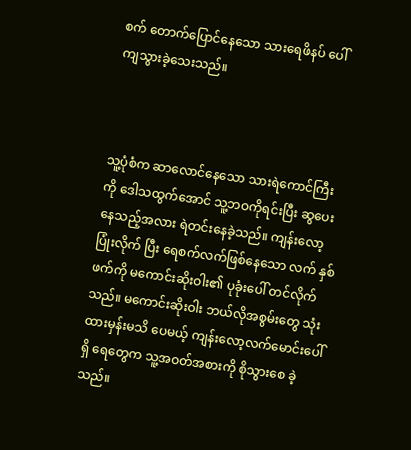စက် တောက်ပြောင်နေသော သားရေဖိနပ် ပေါ် ကျသွားခဲ့သေးသည်။



သူ့ပုံစံက ဆာလောင်နေသော သားရဲကောင်ကြီးကို ဒေါသထွက်အောင် သူ့ဘဝကိုရင်းပြီး ဆွပေးနေသည့်အလား ရဲတင်းနေခဲ့သည်။ ကျန်းလော့ ပြုံးလိုက် ပြီး ရေစက်လက်ဖြစ်နေသော လက် နှစ်ဖက်ကို မကောင်းဆိုးဝါး၏ ပုခုံးပေါ် တင်လိုက်သည်။ မကောင်းဆိုးဝါး ဘယ်လိုအစွမ်းတွေ သုံးထားမှန်းမသိ ပေမယ့် ကျန်းလော့လက်မောင်းပေါ်ရှိ ရေတွေက သူ့အဝတ်အစားကို စိုသွားစေ ခဲ့သည်။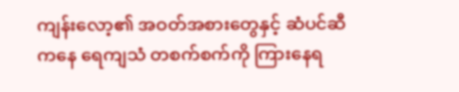ကျန်းလော့၏ အဝတ်အစားတွေနှင့် ဆံပင်ဆီကနေ ရေကျသံ တစက်စက်ကို ကြားနေရ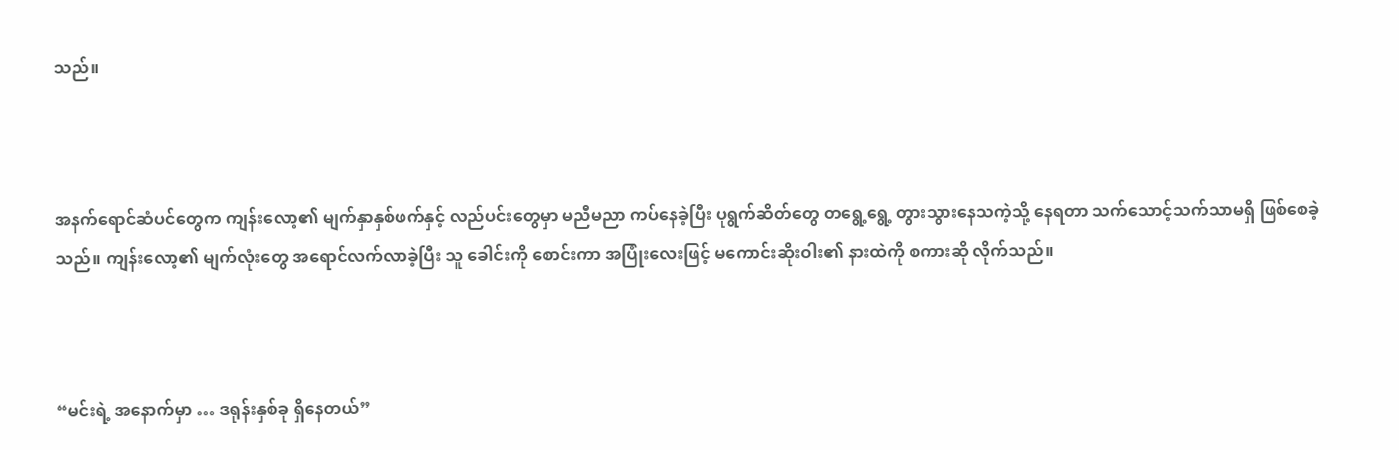သည်။



အနက်ရောင်ဆံပင်တွေက ကျန်းလော့၏ မျက်နှာနှစ်ဖက်နှင့် လည်ပင်းတွေမှာ မညီမညာ ကပ်နေခဲ့ပြီး ပုရွက်ဆိတ်တွေ တရွေ့ရွေ့ တွားသွားနေသကဲ့သို့ နေရတာ သက်သောင့်သက်သာမရှိ ဖြစ်စေခဲ့ သည်။ ကျန်းလော့၏ မျက်လုံးတွေ အရောင်လက်လာခဲ့ပြီး သူ ခေါင်းကို စောင်းကာ အပြုံးလေးဖြင့် မကောင်းဆိုးဝါး၏ နားထဲကို စကားဆို လိုက်သည်။



“မင်းရဲ့ အနောက်မှာ … ဒရုန်းနှစ်ခု ရှိနေတယ်”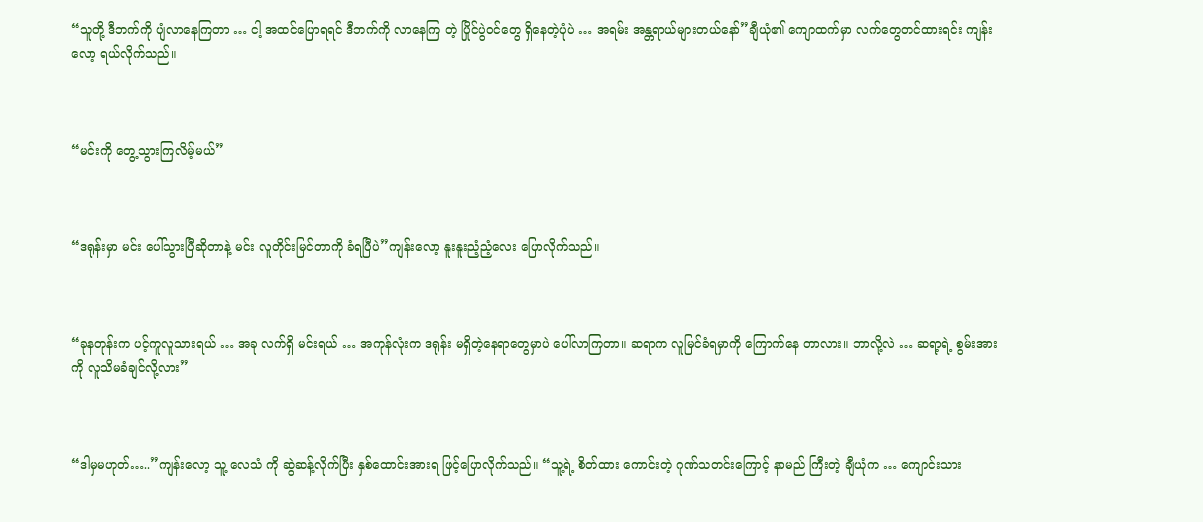“သူတို့ ဒီဘက်ကို ပျံလာနေကြတာ … ငါ့ အထင်ပြောရရင် ဒီဘက်ကို လာနေကြ တဲ့ ပြိုင်ပွဲဝင်တွေ ရှိနေတဲ့ပုံပဲ … အရမ်း အန္တရာယ်များတယ်နော်”ချီယုံ၏ ကျောထက်မှာ လက်တွေတင်ထားရင်း ကျန်းလော့ ရယ်လိုက်သည်။



“မင်းကို တွေ့သွားကြလိမ့်မယ်”



“ဒရုန်းမှာ မင်း ပေါ်သွားပြီဆိုတာနဲ့ မင်း လူတိုင်းမြင်တာကို ခံရပြီပဲ”ကျန်းလော့ နူးနူးညံ့ညံ့လေး ပြောလိုက်သည်။



“ခုနတုန်းက ပင့်ကူလူသားရယ် … အခု လက်ရှိ မင်းရယ် … အကုန်လုံးက ဒရုန်း မရှိတဲ့နေရာတွေမှာပဲ ပေါ်လာကြတာ။ ဆရာက လူမြင်ခံရမှာကို ကြောက်နေ တာလား။ ဘာလို့လဲ … ဆရာ့ရဲ့ စွမ်းအား ကို လူသိမခံချင်လို့လား”



“ဒါမှမဟုတ်…..”ကျန်းလော့ သူ့ လေသံ ကို ဆွဲဆန့်လိုက်ပြီး နှစ်ထောင်းအားရ ဖြင့်ပြောလိုက်သည်။ “သူ့ရဲ့ စိတ်ထား‌ ကောင်းတဲ့ ဂုဏ်သတင်းကြောင့် နာမည် ကြီးတဲ့ ချီယုံက … ကျောင်းသား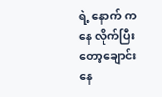ရဲ့ နောက် ကနေ လိုက်ပြီးတော့ချောင်းနေ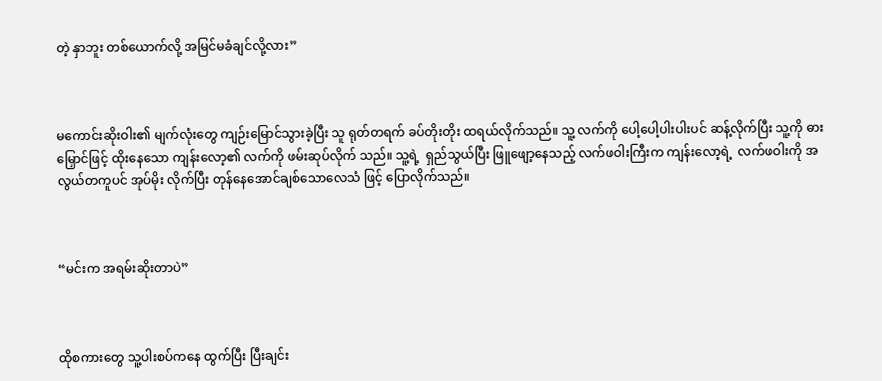တဲ့ နှာဘူး တစ်ယောက်လို့ အမြင်မခံချင်လို့လား”



မကောင်းဆိုးဝါး၏ မျက်လုံးတွေ ကျဉ်းမြောင်သွားခဲ့ပြီး သူ ရုတ်တရက် ခပ်တိုးတိုး ထရယ်လိုက်သည်။ သူ့ လက်ကို ပေါ့ပေါ့ပါးပါးပင် ဆန့်လိုက်ပြီး သူ့ကို ဓားမြှောင်ဖြင့် ထိုးနေသော ကျန်းလော့၏ လက်ကို ဖမ်းဆုပ်လိုက် သည်။ သူ့ရဲ့  ရှည်သွယ်ပြီး ဖြူဖျော့နေသည့် လက်ဖဝါးကြီးက ကျန်းလော့ရဲ့  လက်ဖဝါးကို အလွယ်တကူပင် အုပ်မိုး လိုက်ပြီး တုန်နေအောင်ချစ်သောလေသံ ဖြင့် ပြောလိုက်သည်။



“မင်းက အရမ်းဆိုးတာပဲ”



ထိုစကားတွေ သူ့ပါးစပ်ကနေ ထွက်ပြီး ပြီးချင်း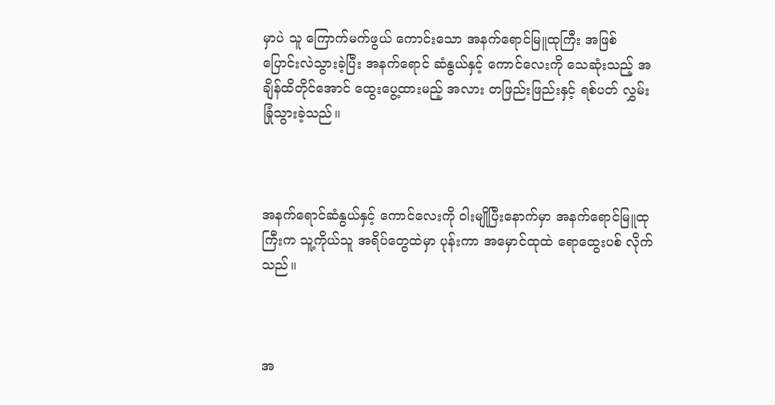မှာပဲ သူ ကြောက်မက်ဖွယ် ကောင်းသော အနက်ရောင်မြူထုကြီး အဖြစ် ပြောင်းလဲသွားခဲ့ပြီး အနက်ရောင် ဆံနွယ်နှင့် ကောင်လေးကို သေဆုံးသည့် အချိန်ထိတိုင်အောင် ထွေးပွေ့ထားမည့် အလား တဖြည်းဖြည်းနှင့် ရစ်ပတ် လွှမ်းခြုံသွားခဲ့သည်။



အနက်ရောင်ဆံနွယ်နှင့် ကောင်လေးကို ဝါးမျိုပြီးနောက်မှာ အနက်ရောင်မြူထု ကြီးက သူ့ကိုယ်သူ အရိပ်တွေထဲမှာ ပုန်းကာ အမှောင်ထုထဲ ရောထွေးပစ် လိုက်သည်။



အ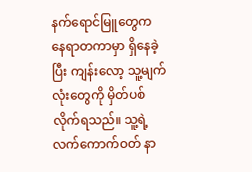နက်ရောင်မြူတွေက နေရာတကာမှာ ရှိနေခဲ့ပြီး ကျန်းလော့ သူ့မျက်လုံးတွေကို မှိတ်ပစ်လိုက်ရသည်။ သူ့ရဲ့ လက်ကောက်ဝတ် နာ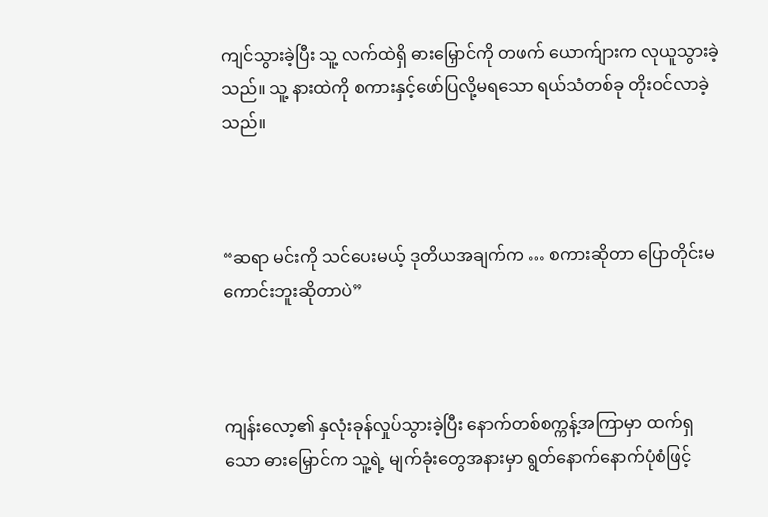ကျင်သွားခဲ့ပြီး သူ့ လက်ထဲရှိ ဓားမြှောင်ကို တဖက် ယောက်ျားက လုယူသွားခဲ့သည်။ သူ့ နားထဲကို စကားနှင့်ဖော်ပြလို့မရသော ရယ်သံတစ်ခု တိုးဝင်လာခဲ့သည်။



“ဆရာ မင်းကို သင်ပေးမယ့် ဒုတိယအချက်က … စကားဆိုတာ ပြောတိုင်းမကောင်းဘူးဆိုတာပဲ”



ကျန်းလော့၏ နှလုံးခုန်လှုပ်သွားခဲ့ပြီး နောက်တစ်စက္ကန့်အကြာမှာ ထက်ရှသော ဓားမြှောင်က သူ့ရဲ့ မျက်ခုံးတွေအနားမှာ ရွတ်နောက်နောက်ပုံစံဖြင့်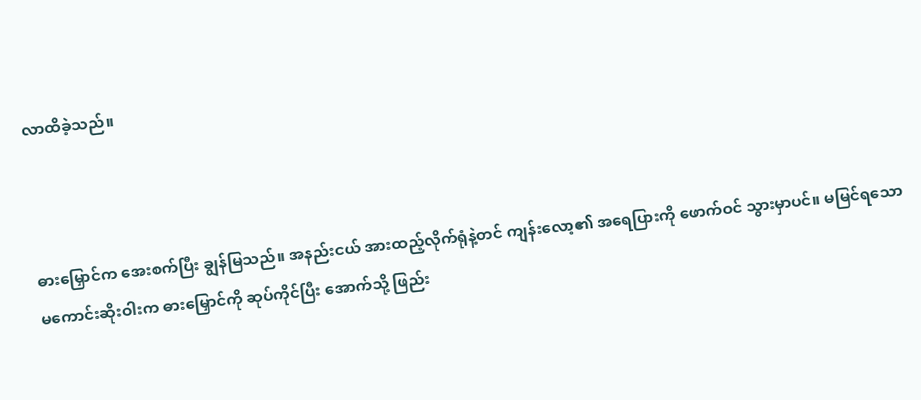လာ‌ထိခဲ့သည်။



ဓားမြှောင်က အေးစက်ပြီး ချွန်မြသည်။ အနည်းငယ် အားထည့်လိုက်ရုံနဲ့တင် ကျန်းလော့၏ အရေပြားကို ဖောက်ဝင် သွားမှာပင်။ မမြင်ရသော မကောင်းဆိုးဝါးက ဓားမြှောင်ကို ဆုပ်ကိုင်ပြီး အောက်သို့ ဖြည်း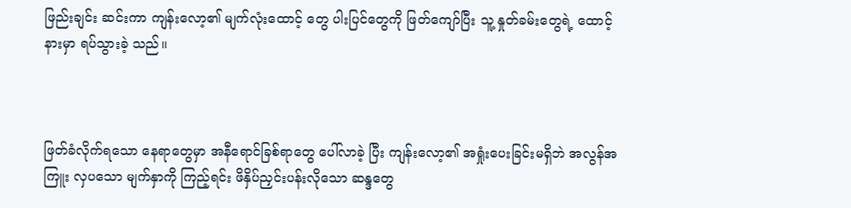ဖြည်းချင်း ဆင်းကာ ကျန်းလော့၏ မျက်လုံးထောင့် တွေ ပါးပြင်တွေကို ဖြတ်ကျော်ပြီး သူ့ နှုတ်ခမ်းတွေရဲ့ ထောင့်နားမှာ ရပ်သွားခဲ့ သည်။



ဖြတ်ခံလိုက်ရသော နေရာတွေမှာ အနီရောင်ခြစ်ရာတွေ ပေါ်လာခဲ့ ပြီး ကျန်းလော့၏ အရှုံးပေးခြင်းမရှိဘဲ အလွန်အကြူး လှပသော မျက်နှာကို ကြည့်ရင်း ဖိနှိပ်ညှင်းပန်းလိုသော ဆန္ဒတွေ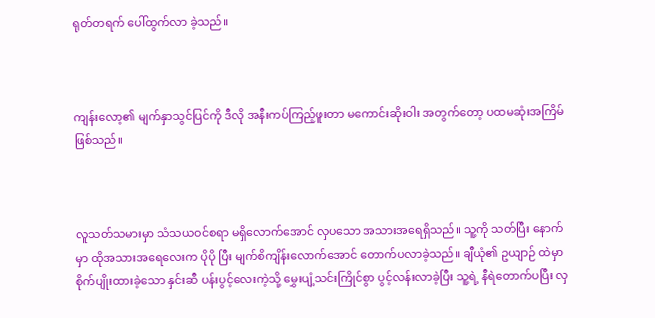ရုတ်တရက် ပေါ်ထွက်လာ ခဲ့သည်။



ကျန်းလော့၏ မျက်နှာသွင်ပြင်ကို ဒီလို အနီးကပ်ကြည့်ဖူးတာ မကောင်းဆိုးဝါး အတွက်တော့ ပထမဆုံးအကြိမ် ဖြစ်သည်။



လူသတ်သမားမှာ သံသယဝင်စရာ မရှိလောက်အောင် လှပသော အသားအရေရှိသည်။ သူ့ကို သတ်ပြီး နောက်မှာ ထိုအသားအရေလေးက ပိုပို ပြီး မျက်စိကျိန်းလောက်အောင် တောက်ပလာခဲ့သည်။ ချီယုံ၏ ဥယျာဉ် ထဲမှာ စိုက်ပျိုးထားခဲ့သော နှင်းဆီ ပန်းပွင့်လေးကဲ့သို့ မွှေးပျံ့သင်းကြိုင်စွာ ပွင့်လန်းလာခဲ့ပြီး သူ့ရဲ့ နီရဲတောက်ပပြီး လှ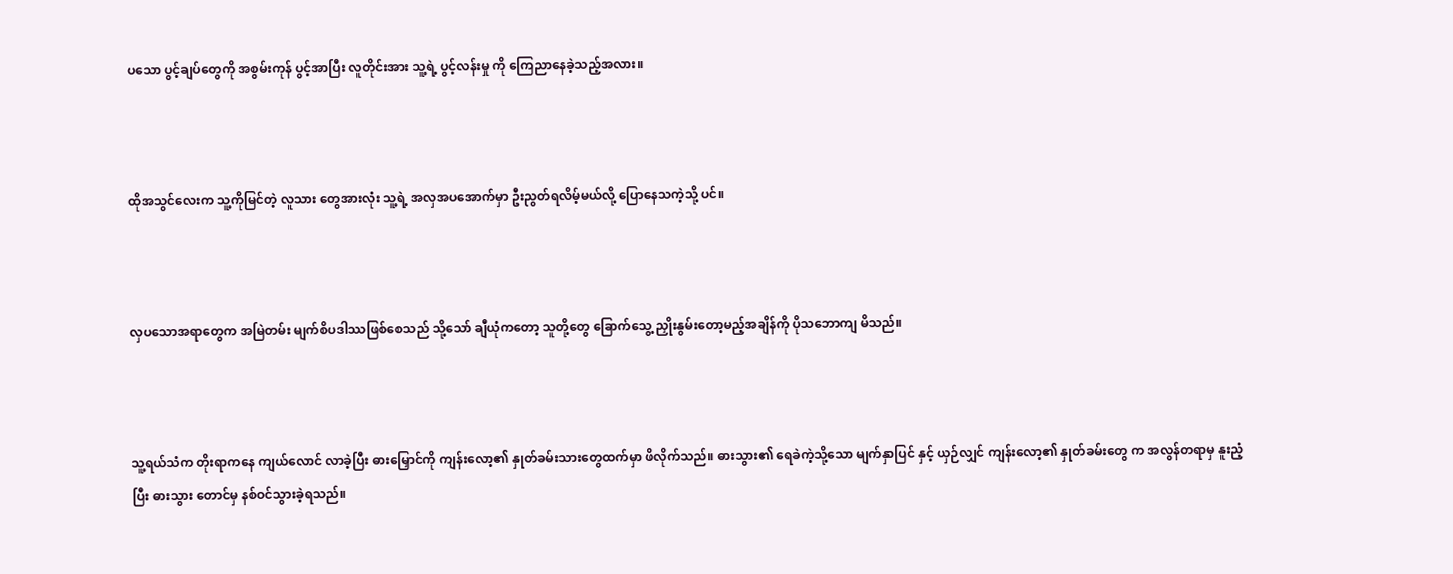ပသော ပွင့်ချပ်တွေကို အစွမ်းကုန် ပွင့်အာပြီး လူတိုင်းအား သူ့ရဲ့ ပွင့်လန်းမှု ကို ကြေညာနေခဲ့သည့်အလား။



ထိုအသွင်လေးက သူ့ကိုမြင်တဲ့ လူသား တွေအားလုံး သူ့ရဲ့ အလှအပအောက်မှာ ဦးညွတ်ရလိမ့်မယ်လို့ ပြောနေသကဲ့သို့ ပင်။



လှပသောအရာတွေက အမြဲတမ်း မျက်စိပဒါဿဖြစ်စေသည် သို့သော် ချီယုံကတော့ သူတို့တွေ ခြောက်သွေ့ ညှိုးနွမ်းတော့မည့်အချိန်ကို ပိုသဘောကျ မိသည်။



သူ့ရယ်သံက တိုးရာကနေ ကျယ်လောင် လာခဲ့ပြီး ဓားမြှောင်ကို ကျန်းလော့၏ နှုတ်ခမ်းသားတွေထက်မှာ ဖိလိုက်သည်။ ဓားသွား၏ ရေခဲကဲ့သို့သော မျက်နှာပြင် နှင့် ယှဉ်လျှင် ကျန်းလော့၏ နှုတ်ခမ်းတွေ က အလွန်တရာမှ နူးညံ့ပြီး ဓားသွား တောင်မှ နစ်ဝင်သွားခဲ့ရသည်။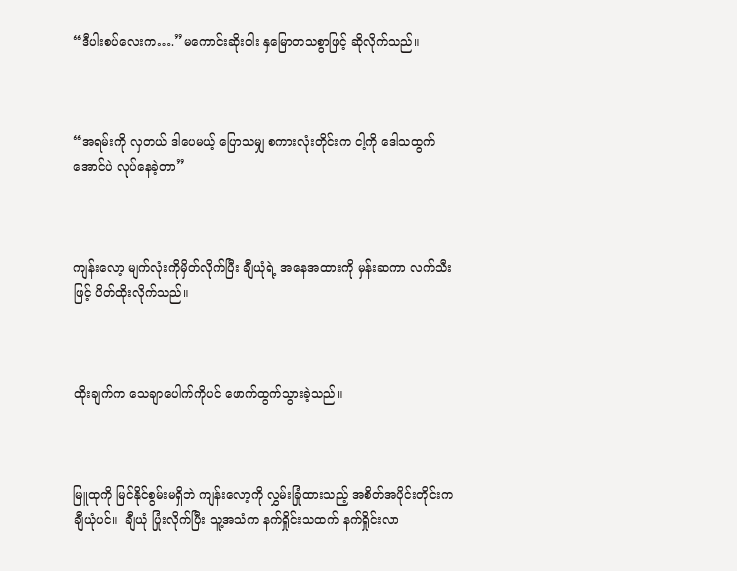“ဒီပါးစပ်လေးက….”မကောင်းဆိုးဝါး နှမြောတသစွာဖြင့် ဆိုလိုက်သည်။



“အရမ်းကို လှတယ် ဒါပေမယ့် ပြောသမျှ စကားလုံးတိုင်းက ငါ့ကို ဒေါသထွက် အောင်ပဲ လုပ်နေခဲ့တာ”



ကျန်းလော့ မျက်လုံးကိုမှိတ်လိုက်ပြီး ချီယုံရဲ့ အနေအထားကို မှန်းဆကာ လက်သီးဖြင့် ပိတ်ထိုးလိုက်သည်။



ထိုးချက်က သေချာပေါက်ကိုပင် ဖောက်ထွက်သွားခဲ့သည်။



မြူထုကို မြင်နိုင်စွမ်းမရှိဘဲ ကျန်းလော့ကို လွှမ်းခြုံထားသည့် အစိတ်အပိုင်းတိုင်းက ချီယုံပင်။  ချီယုံ ပြုံးလိုက်ပြီး သူ့အသံက နက်ရှိုင်းသထက် နက်ရှိုင်းလာ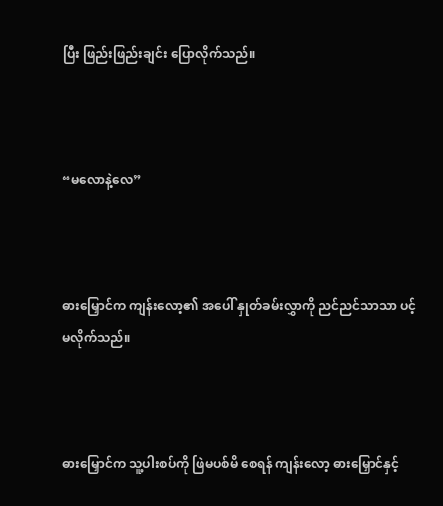ပြီး ဖြည်းဖြည်းချင်း ပြောလိုက်သည်။



“မလောနဲ့လေ”



ဓားမြှောင်က ကျန်းလော့၏ အပေါ် နှုတ်ခမ်းလွှာကို ညင်ညင်သာသာ ပင့်မလိုက်သည်။



ဓား‌မြှောင်က သူ့ပါးစပ်ကို ဖြဲမပစ်မိ စေရန် ကျန်းလော့ ဓားမြှောင်နှင့်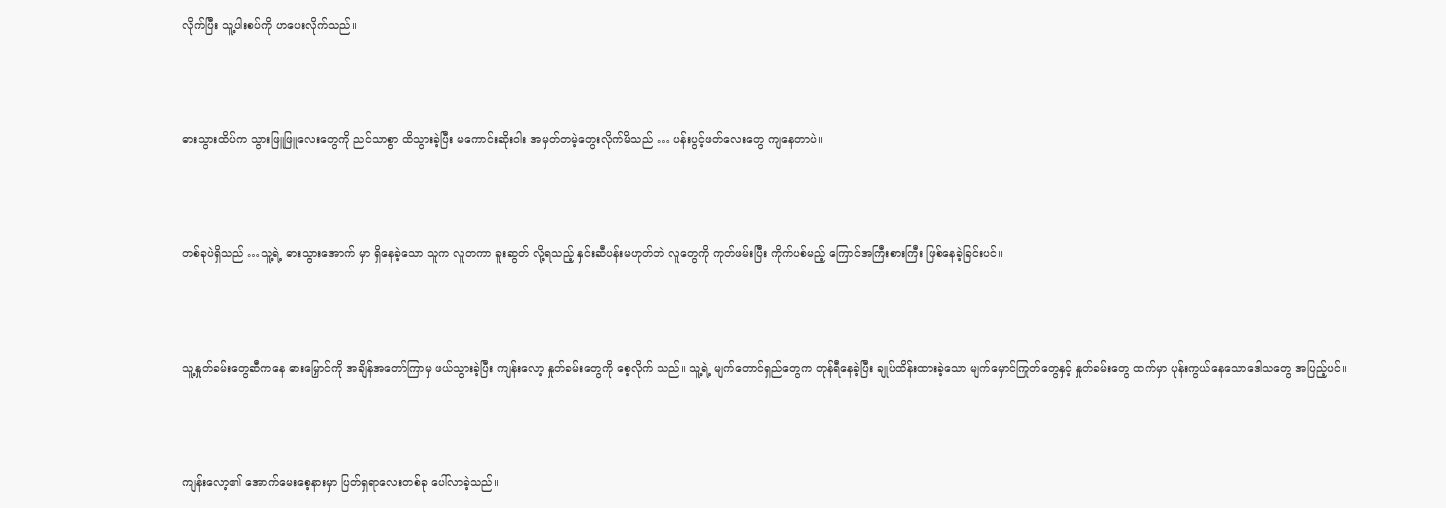လိုက်ပြီး သူ့ပါးစပ်ကို ဟပေးလိုက်သည်။



ဓားသွားထိပ်က သွားဖြူဖြူလေးတွေကို ညင်သာစွာ ထိသွားခဲ့ပြီး မကောင်းဆိုးဝါး အမှတ်တမဲ့တွေးလိုက်မိသည် … ပန်းပွင့်ဖတ်လေးတွေ ကျနေတာပဲ။



တစ်ခုပဲရှိသည် …သူ့ရဲ့ ဓားသွားအောက် မှာ ရှိနေခဲ့သော သူက လူတကာ ခူးဆွတ် လို့ရသည့် နှင်းဆီပန်းမဟုတ်ဘဲ လူတွေကို ကုတ်ဖမ်းပြီး ကိုက်ပစ်မည့် ကြောင်အကြီးစားကြီး ဖြစ်နေခဲ့‌ခြင်းပင်။



သူ့နှုတ်ခမ်းတွေဆီကနေ ဓားမြှောင်ကို အချိန်အတော်ကြာမှ ဖယ်သွားခဲ့ပြီး ကျန်းလော့ နှုတ်ခမ်းတွေကို စေ့လိုက် သည်။ သူ့ရဲ့ မျက်တောင်ရှည်တွေက တုန်ရီနေခဲ့ပြီး ချုပ်ထိန်းထားခဲ့သော မျက်မှောင်ကြုတ်တွေနှင့် နှုတ်ခမ်းတွေ ထက်မှာ ပုန်းကွယ်နေသောဒေါသတွေ အပြည့်ပင်။



ကျန်းလော့၏ အောက်မေးစေ့နားမှာ ပြတ်ရှရာလေးတစ်ခု ပေါ်လာခဲ့သည်။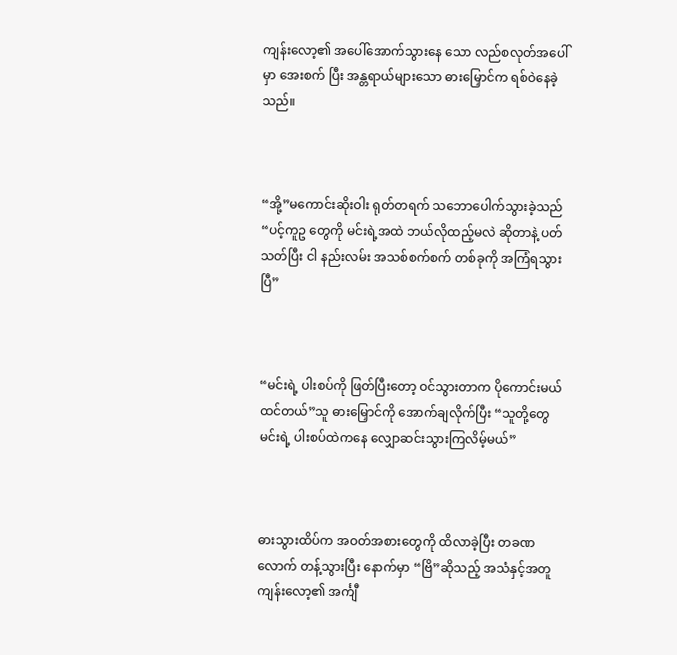ကျန်းလော့၏ အပေါ်အောက်သွားနေ‌ သော လည်စလုတ်အပေါ်မှာ အေးစက် ပြီး အန္တရာယ်များသော ဓားမြှောင်က ရစ်ဝဲနေခဲ့သည်။



“အို့”မကောင်းဆိုးဝါး ရုတ်တရက် သဘောပေါက်သွားခဲ့သည် “ပင့်ကူဥ တွေကို မင်းရဲ့အထဲ ဘယ်လိုထည့်မလဲ ဆိုတာနဲ့ ပတ်သတ်ပြီး ငါ နည်းလမ်း အသစ်စက်စက် တစ်ခုကို အကြံရသွား ပြီ”



“မင်းရဲ့ ပါးစပ်ကို ဖြတ်ပြီးတော့ ဝင်သွားတာက ပိုကောင်းမယ်ထင်တယ်”သူ ဓားမြှောင်ကို အောက်ချလိုက်ပြီး “သူတို့တွေ မင်းရဲ့ ပါးစပ်ထဲကနေ လျှောဆင်းသွားကြလိမ့်မယ်”



ဓားသွားထိပ်က အဝတ်အစားတွေကို ထိလာခဲ့ပြီး တခဏလောက် တန့်သွားပြီး နောက်မှာ “ဗြိ”ဆိုသည့် အသံနှင့်အတူ ကျန်းလော့၏ အင်္ကျီ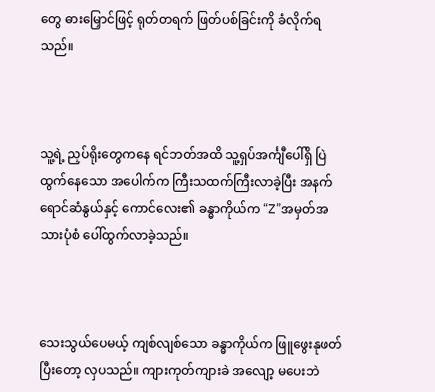တွေ ဓားမြှောင်ဖြင့် ရုတ်တရက် ဖြတ်ပစ်ခြင်းကို ခံလိုက်ရ သည်။



သူ့ရဲ့ ညှပ်ရိုးတွေကနေ ရင်ဘတ်အထိ သူ့ရှပ်အင်္ကျီပေါ်ရှိ ပြဲထွက်နေသော အပေါက်က ကြီးသထက်ကြီးလာခဲ့ပြီး အနက်ရောင်ဆံနွယ်နှင့် ကောင်လေး၏ ခန္ဓာကိုယ်က “Z”အမှတ်အသားပုံစံ ပေါ်ထွက်လာခဲ့သည်။



သေးသွယ်ပေမယ့် ကျစ်လျစ်သော ခန္ဓာကိုယ်က ဖြူဖွေးနုဖတ်ပြီးတော့ လှပသည်။ ကျားကုတ်ကျားခဲ အလျော့ မပေးဘဲ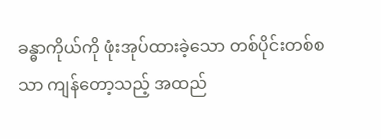ခန္ဓာကိုယ်ကို ဖုံးအုပ်ထားခဲ့သော တစ်ပိုင်းတစ်စသာ ကျန်တော့သည့် အထည်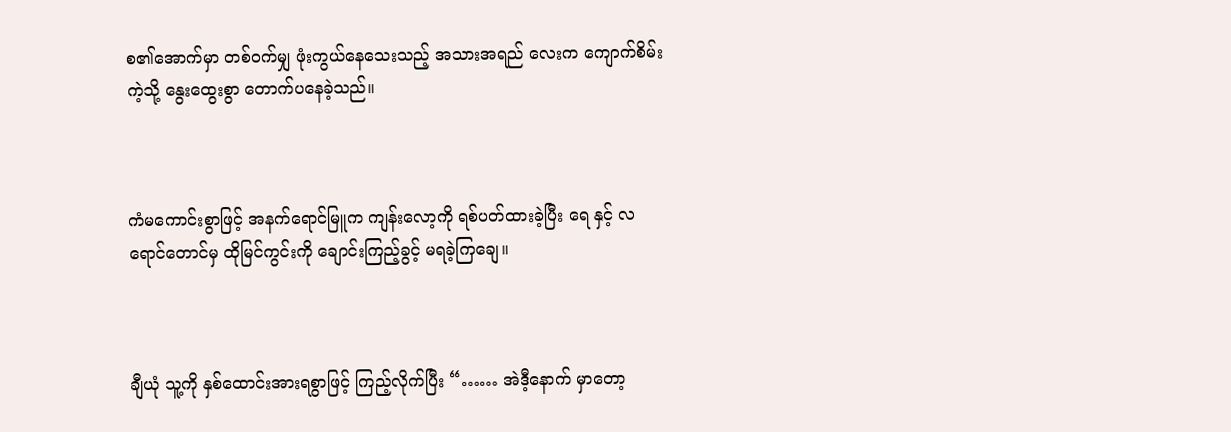စ၏‌အောက်မှာ တစ်ဝက်မျှ ဖုံးကွယ်နေသေးသည့် အသားအရည် လေးက ကျောက်စိမ်းကဲ့သို့ နွေးထွေးစွာ တောက်ပနေခဲ့သည်။



ကံမကောင်းစွာဖြင့် အနက်ရောင်မြူက ကျန်းလော့ကို ရစ်ပတ်ထားခဲ့ပြီး ရေ နှင့် လရောင်တောင်မှ ထိုမြင်ကွင်းကို ချောင်းကြည့်ခွင့် မရခဲ့ကြချေ။



ချီယုံ သူ့ကို နှစ်ထောင်းအားရစွာဖြင့် ကြည့်လိုက်ပြီး “…… အဲဒီ့နောက် မှာတော့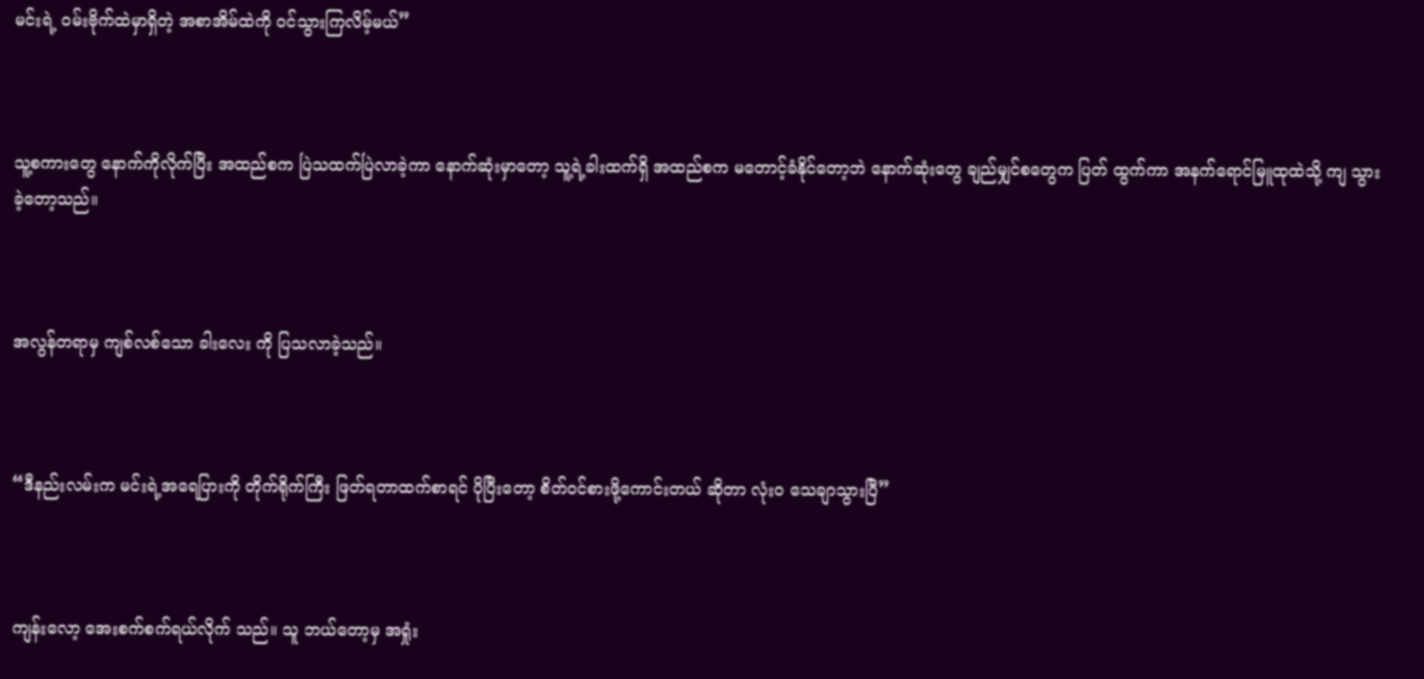မင်းရဲ့ ဝမ်းဗိုက်ထဲမှာရှိတဲ့ အစာအိမ်ထဲကို ဝင်သွားကြလိမ့်မယ်”



သူ့စကားတွေ နောက်ကိုလိုက်ပြီး အထည်စက ပြဲသထက်ပြဲလာခဲ့ကာ နောက်ဆုံးမှာတော့ သူ့ရဲ့ခါးထက်ရှိ အထည်စက မတောင့်ခံနိုင်တော့ဘဲ နောက်ဆုံးတွေ ချည်မျှင်စတွေက ပြတ် ထွက်ကာ အနက်ရောင်မြူထုထဲသို့ ကျ သွားခဲ့တော့သည်။



အလွန်တရာမှ ကျစ်လစ်သော ခါးလေး ကို ပြသလာခဲ့သည်။



“ဒီနည်းလမ်းက မင်းရဲ့အရေပြားကို တိုက်ရိုက်ကြီး ဖြတ်ရတာထက်စာရင် ပိုပြီးတော့ စိတ်‌ဝင်စားဖို့ကောင်းတယ် ဆိုတာ လုံးဝ သေချာသွားပြီ”



ကျန်းလော့ အေးစက်စက်ရယ်လိုက် သည်။ သူ ဘယ်တော့မှ အရှုံး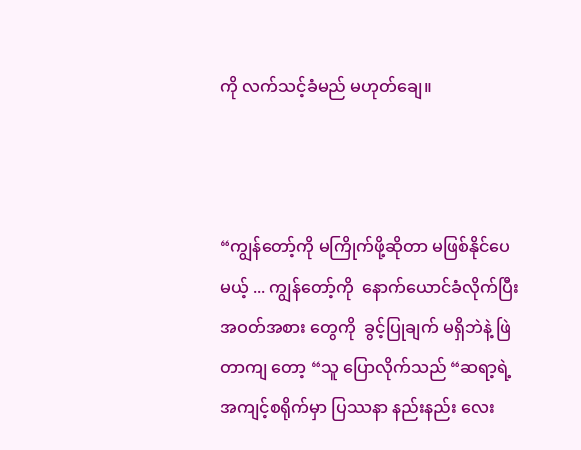ကို လက်သင့်ခံမည် မဟုတ်ချေ။



“ကျွန်တော့်ကို မကြိုက်ဖို့ဆိုတာ မဖြစ်နိုင်ပေမယ့် ... ကျွန်တော့်ကို  နောက်ယောင်ခံလိုက်ပြီး အဝတ်အစား တွေကို  ခွင့်ပြုချက် မရှိဘဲနဲ့ ဖြဲတာကျ တော့ “သူ ပြောလိုက်သည် “ဆရာ့ရဲ့  အကျင့်စရိုက်မှာ ပြဿနာ နည်းနည်း လေး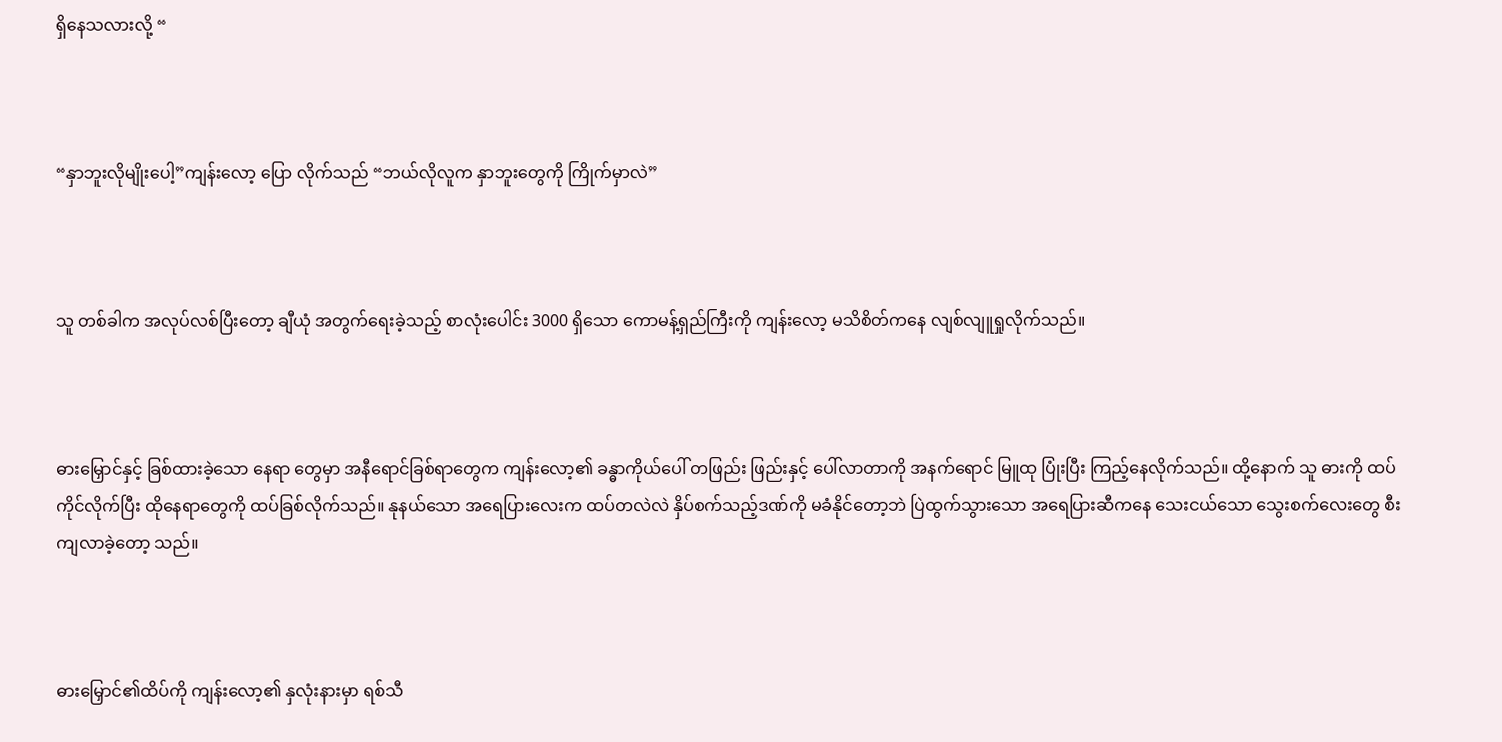ရှိနေသလားလို့ “



“နှာဘူးလိုမျိုးပေါ့”ကျန်းလော့ ပြော လိုက်သည် “ဘယ်လိုလူက နှာဘူးတွေကို ကြိုက်မှာလဲ”



သူ တစ်ခါက အလုပ်လစ်ပြီးတော့ ချီယုံ အတွက်ရေးခဲ့သည့် စာလုံးပေါင်း 3000 ရှိသော ကောမန့်ရှည်ကြီးကို ကျန်းလော့ မသိစိတ်ကနေ လျစ်လျူရှုလိုက်သည်။



ဓားမြှောင်နှင့် ခြစ်ထားခဲ့သော နေရာ တွေမှာ အနီရောင်ခြစ်ရာတွေက ကျန်းလော့၏ ခန္ဓာကိုယ်ပေါ် တဖြည်း ဖြည်းနှင့် ပေါ်လာတာကို အနက်ရောင် မြူထု ပြုံးပြီး ကြည့်နေလိုက်သည်။ ထို့နောက် သူ ဓားကို ထပ်ကိုင်လိုက်ပြီး ထိုနေရာတွေကို ထပ်ခြစ်လိုက်သည်။ နုနယ်သော အရေပြားလေးက ထပ်တလဲလဲ နှိပ်စက်သည့်ဒဏ်ကို မခံနိုင်တော့ဘဲ ပြဲထွက်သွားသော အရေပြားဆီကနေ သေးငယ်သော သွေးစက်လေးတွေ စီးကျလာခဲ့တော့ သည်။



ဓားမြှောင်၏ထိပ်ကို ကျန်းလော့၏ နှလုံးနားမှာ ရစ်သီ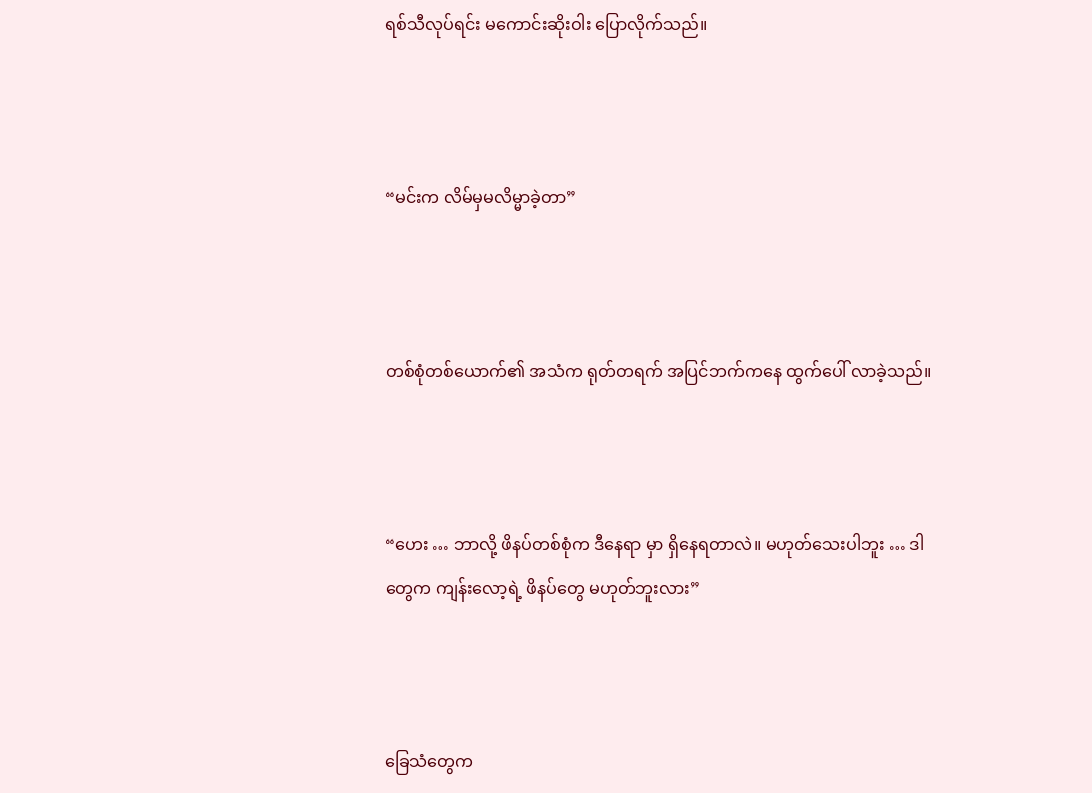ရစ်သီလုပ်ရင်း မကောင်းဆိုးဝါး ပြောလိုက်သည်။



“မင်းက လိမ်မှမလိမ္မာခဲ့တာ”



တစ်စုံတစ်ယောက်၏ အသံက ရုတ်တရက် အပြင်ဘက်ကနေ ထွက်ပေါ် လာခဲ့သည်။



“ဟေး … ဘာလို့ ဖိနပ်တစ်စုံက ဒီနေရာ မှာ ရှိနေရတာလဲ။ မဟုတ်သေးပါဘူး … ဒါတွေက ကျန်းလော့ရဲ့ ဖိနပ်‌တွေ မဟုတ်ဘူးလား”



ခြေသံတွေက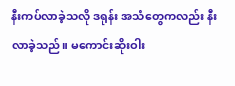နီးကပ်လာခဲ့သလို ဒရုန်း အသံတွေကလည်း နီးလာခဲ့သည်။ မကောင်းဆိုးဝါး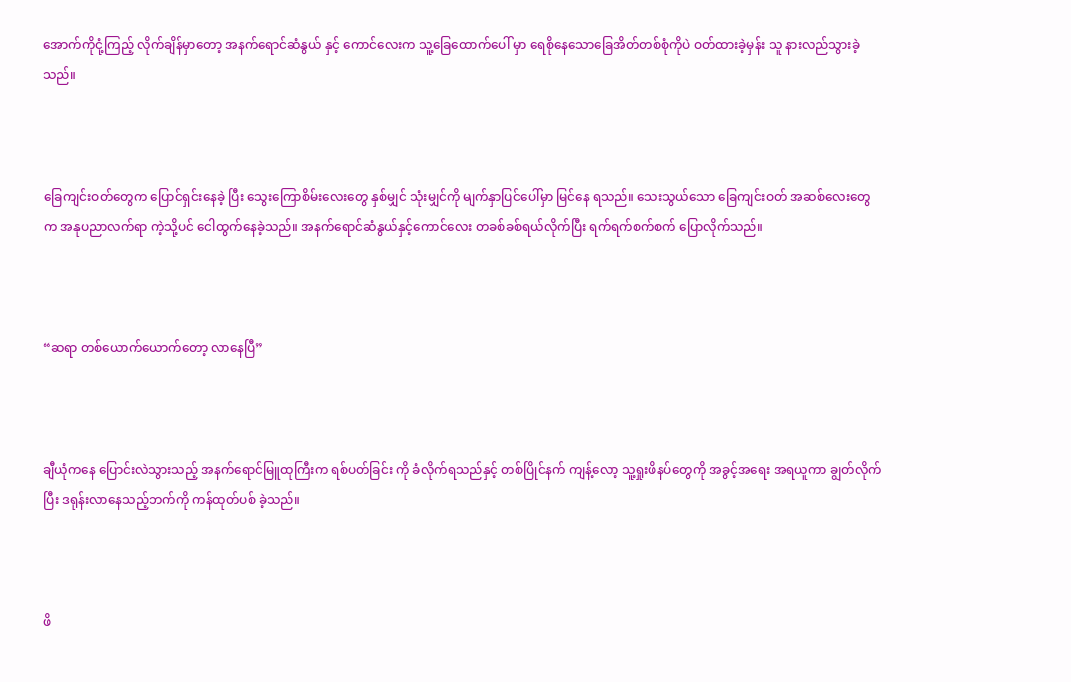အောက်ကိုငုံ့ကြည့် လိုက်ချိန်မှာတော့ အနက်ရောင်ဆံနွယ် နှင့် ကောင်လေးက သူ့ခြေထောက်ပေါ် မှာ ရေစိုနေသောခြေအိတ်တစ်စုံကိုပဲ ဝတ်ထားခဲ့မှန်း သူ နားလည်သွားခဲ့သည်။



ခြေကျင်းဝတ်တွေက ပြောင်ရှင်းနေခဲ့ ပြီး သွေးကြော‌စိမ်းလေးတွေ နှစ်မျှင် သုံးမျှင်ကို မျက်နှာပြင်ပေါ်မှာ မြင်နေ ရသည်။ သေးသွယ်‌သော ခြေကျင်းဝတ် အဆစ်လေးတွေက အနုပညာလက်ရာ ကဲ့သို့ပင် ငေါထွက်နေခဲ့သည်။ အနက်ရောင်ဆံနွယ်နှင့်ကောင်လေး တခစ်ခစ်ရယ်လိုက်ပြီး ရက်ရက်စက်စက် ပြောလိုက်သည်။



“ဆရာ တစ်ယောက်ယောက်တော့ လာနေပြီ”



ချီယုံကနေ ပြောင်းလဲသွားသည့် အနက်ရောင်မြူထုကြီးက ရစ်ပတ်ခြင်း ကို ခံလိုက်ရသည်နှင့် တစ်ပြိုင်နက် ကျန့်လော့ သူ့ရှုးဖိနပ်တွေကို အခွင့်အရေး အရယူကာ ချွတ်လိုက်ပြီး ဒရုန်းလာနေသည့်ဘက်ကို ကန်ထုတ်ပစ် ခဲ့သည်။



ဖိ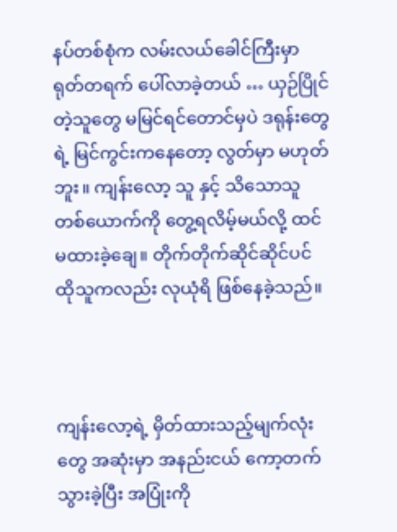နပ်တစ်စုံက လမ်းလယ်ခေါင်ကြီးမှာ ရုတ်တရက် ပေါ်လာခဲ့တယ် … ယှဉ်ပြိုင်တဲ့သူတွေ မမြင်ရင်တောင်မှပဲ ဒရုန်းတွေရဲ့ မြင်ကွင်းကနေတော့ လွတ်မှာ မဟုတ်ဘူး။ ကျန်းလော့ သူ နှင့် သိသောသူတစ်ယောက်ကို တွေ့ရလိမ့်မယ်လို့ ထင်မထားခဲ့ချေ။ တိုက်တိုက်ဆိုင်ဆိုင်ပင် ထိုသူကလည်း လုယုံရိ ဖြစ်နေခဲ့သည်။



ကျန်းလော့ရဲ့ မှိတ်ထားသည့်မျက်လုံး တွေ အဆုံးမှာ အနည်းငယ် ကော့တက် သွားခဲ့ပြီး အပြုံးကို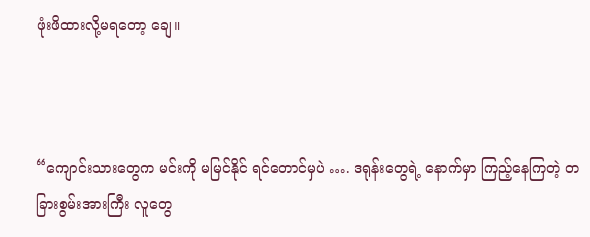ဖုံးဖိထားလို့မရတော့ ချေ။



“ကျောင်းသားတွေက မင်းကို မမြင်နိုင် ရင်တောင်မှပဲ …. ဒရုန်းတွေရဲ့ နောက်မှာ ကြည့်နေကြတဲ့ တခြားစွမ်းအားကြီး လူတွေ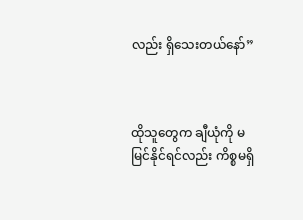လည်း ရှိသေးတယ်နော်”



ထိုသူတွေက ချီယုံကို မမြင်နိုင်ရင်လည်း ကိစ္စမရှိ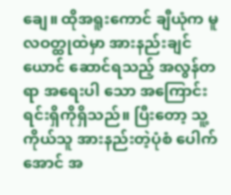ချေ။ ထိုအရူးကောင် ချီယုံက မူလဝတ္ထုထဲမှာ အားနည်းချင်ယောင် ဆောင်ရသည့် အလွန်တရာ အရေးပါ သော အကြောင်းရင်းရှိကိုရှိသည်။ ပြီးတော့ သူ့ကိုယ်သူ အားနည်းတဲ့ပုံစံ ပေါက်အောင် အ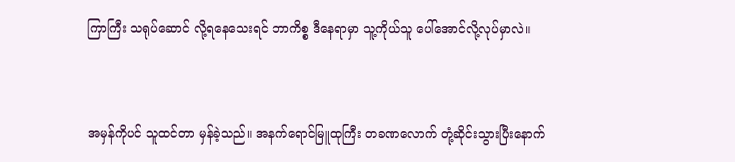ကြာကြီး သရုပ်ဆောင် လို့ရနေသေးရင် ဘာကိစ္စ ဒီနေရာမှာ သူ့ကိုယ်သူ ပေါ်အောင်လို့လုပ်မှာလဲ။



အမှန်ကိုပင် သူထင်တာ မှန်ခဲ့သည်။ အနက်ရောင်မြူထုကြီး တခ‌ဏလောက် တုံ့ဆိုင်းသွားပြီးနောက်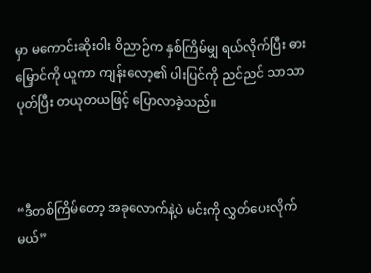မှာ မကောင်းဆိုးဝါး ဝိညာဉ်က နှစ်ကြိမ်မျှ ရယ်လိုက်ပြီး ဓားမြှောင်ကို ယူကာ ကျန်းလော့၏ ပါးပြင်ကို ညင်ညင် သာသာ ပုတ်ပြီး တယုတယဖြင့် ပြောလာခဲ့သည်။



“ဒီတစ်ကြိမ်တော့ အခုလောက်နဲ့ပဲ မင်းကို လွှတ်ပေးလိုက်မယ်”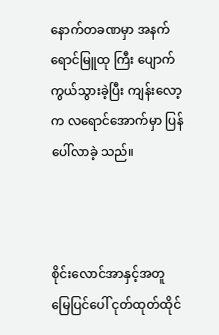နောက်တခဏမှာ အနက်ရောင်မြူထု ကြီး ပျောက်ကွယ်သွားခဲ့ပြီး ကျန်းလော့ က လရောင်အောက်မှာ ပြန်ပေါ်လာခဲ့ သည်။



စိုင်းလောင်အာနှင့်အတူ မြေပြင်ပေါ် ငုတ်ထုတ်ထိုင်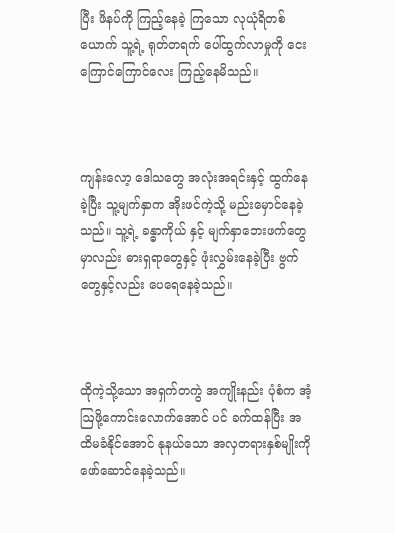ပြီး ဖိနပ်ကို ကြည့်နေခဲ့ ကြသော လုယုံရိတစ်ယောက် သူ့ရဲ့ ရုတ်တရက် ပေါ်ထွက်လာမှုကို ငေး ကြောင်ကြောင်လေး ကြည့်နေမိသည်။



ကျန်းလော့ ဒေါသတွေ အလုံးအရင်းနှင့် ထွက်နေခဲ့ပြီး သူ့မျက်နှာက အိုးဖင်ကဲ့သို့ မည်းမှောင်နေခဲ့သည်။ သူ့ရဲ့ ခန္ဓာကိုယ် နှင့် မျက်နှာဘေးဖက်တွေမှာလည်း ဓားရှရာတွေနှင့် ဖုံးလွှမ်းနေခဲ့ပြီး ဗွက်တွေနှင့်လည်း ပေရေနေခဲ့သည်။



ထိုကဲ့သို့သော အရှက်တကွဲ အကျိုးနည်း ပုံစံက အံ့ဩဖို့ကောင်းလောက်အောင် ပင် ခက်ထန်ပြီး အထိမခံနိုင်အောင် နုနယ်သော အလှတရားနှစ်မျိုးကို ဖော်ဆောင်နေခဲ့သည်။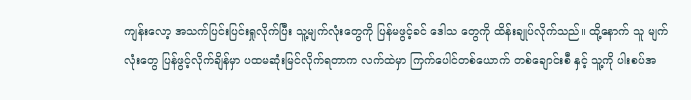ကျန်းလော့ အသက်ပြင်းပြင်းရှုလိုက်ပြီး သူ့မျက်လုံးတွေကို ပြန်မဖွင့်ခင် ဒေါသ တွေကို ထိန်းချုပ်လိုက်သည်။ ထို့နောက် သူ မျက်လုံးတွေ ပြန်ဖွင့်လိုက်ချိန်မှာ ပထမဆုံးမြင်လိုက်ရတာက လက်ထဲမှာ ကြက်ပေါင်တစ်ယောက် တစ်ချောင်းစီ နှင့် သူ့ကို ပါးစပ်အ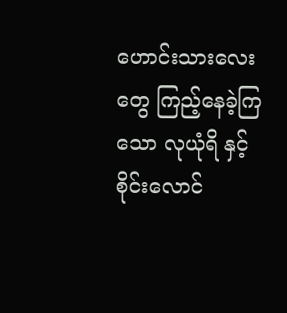ဟောင်းသားလေး တွေ ကြည့်နေခဲ့ကြသော လုယုံရိ နှင့် စိုင်းလောင်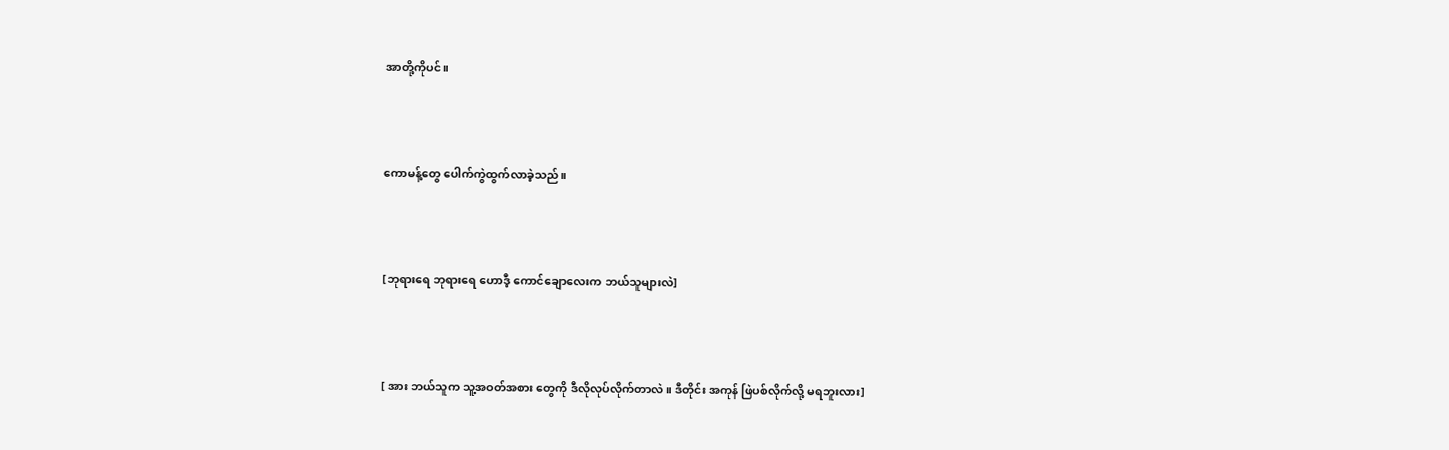အာတို့ကိုပင်။



ကောမန့်‌တွေ ပေါက်ကွဲထွက်လာခဲ့သည်။



[ဘုရားရေ ဘုရားရေ ဟောဒီ့ ကောင်ချောလေးက ဘယ်သူများလဲ]



[ အား ဘယ်သူက သူ့အဝတ်အစား တွေကို ဒီလိုလုပ်လိုက်တာလဲ။ ဒီတိုင်း အကုန် ဖြဲပစ်လိုက်လို့ မရဘူးလား]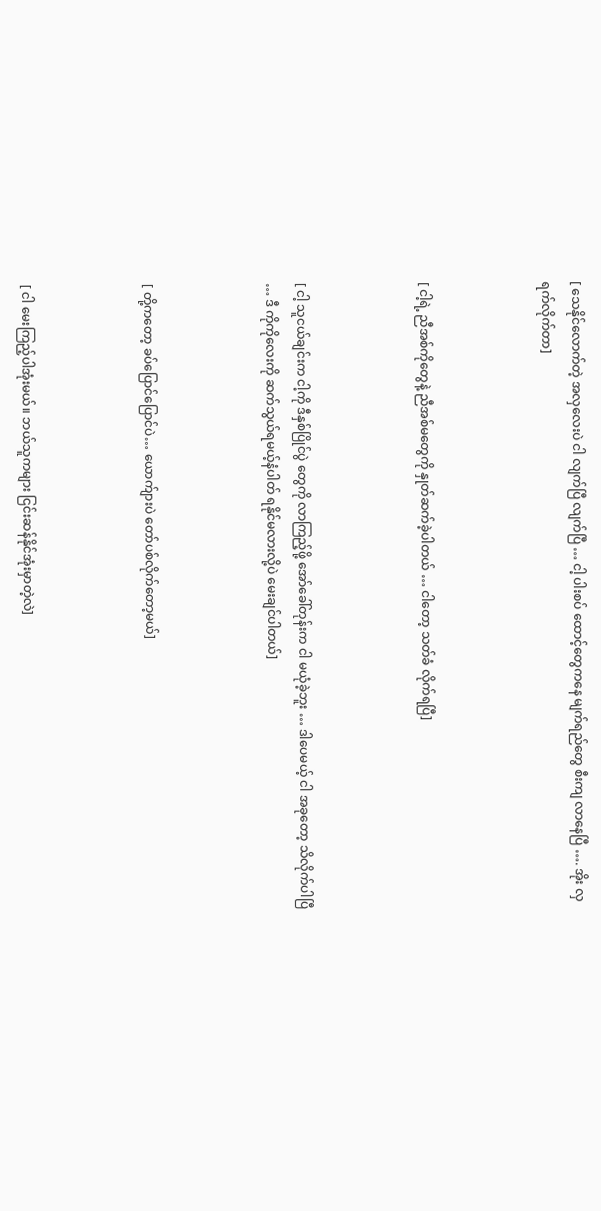[ သေနိုင်လောက်တဲ့ အလှလေးပဲ ငါ လျက်ပြီ လျက်ပြီ … ငါ့ ပါးစပ် ထောင့်တွေကနေ မျက်ရည်တွေ စီးကျ လာနေပြီ …. အိုး လှရက်လိုက်တာ]



[ ငါ့ရဲ့ ညီအစ်ကိုတွေနဲ့ ညီအစ်မတွေကို နှုတ်ဆက်ခဲ့ပါတယ် … ငါတော့ သတ်ခံ လိုက်ရပြီ]



[ ငါ့ သူငယ်ချင်းက ငါ့ကို ဒီနှစ်ပြိုင်ပွဲ တွေကို လာကြည့်ဖို့ အော်ခေါ်တုန်းက ငါ မယုံခဲ့ဘူး … ဒါပေမယ့် ငါ အခုတော့ သိလိုက်ပါပြီ … ဒီ‌ ကိုကိုလေးကို ဆက်သွယ်ရမယ့်နံပါတ် ရနိုင်မလားလို့ပဲ မေးချင်ပါတယ်]



[ တို့ကတော့ ခပ်ပြောင်ပြောင်ပဲ… ယောက်ျားပဲ တော်ပစ်လိုက်တော့မယ်]



[ ငါ မေးကြည့်ပါအုံးမယ်။ ဘယ်သူကများ ငြင်းဆန်နိုင်အုံးမှာတဲ့လဲ]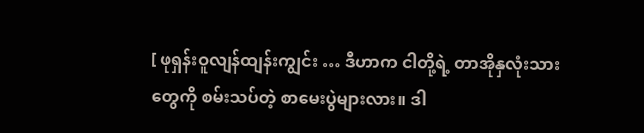[ ဖုရှန်းဝူလျန်ထျန်းကျွင်း … ဒီဟာက ငါတို့ရဲ့ တာအိုနှလုံးသားတွေကို စမ်းသပ်တဲ့ စာမေးပွဲများလား။ ဒါ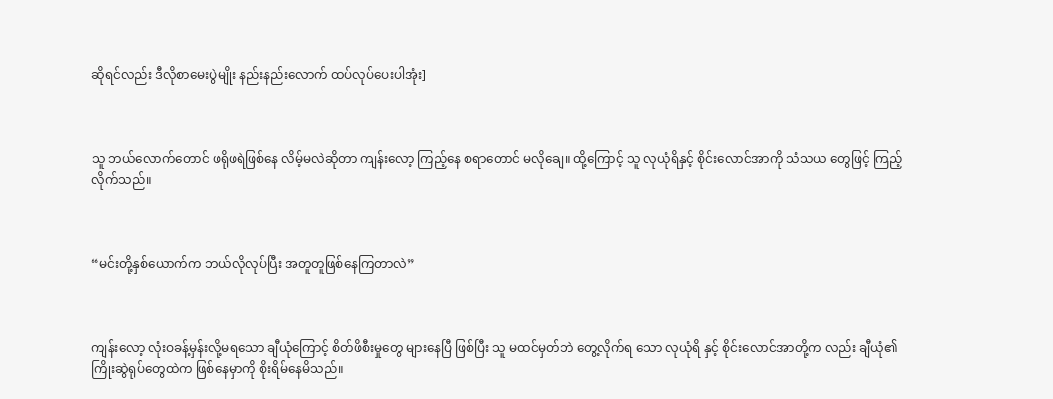ဆိုရင်လည်း ဒီလိုစာမေးပွဲမျိုး နည်းနည်းလောက် ထပ်လုပ်ပေးပါအုံး]



သူ ဘယ်လောက်တောင် ဖရိုဖရဲဖြစ်နေ လိမ့်မလဲဆိုတာ ကျန်းလော့ ကြည့်နေ စရာတောင် မလိုချေ။ ထို့ကြောင့် သူ လုယုံရိနှင့် စိုင်းလောင်အာကို သံသ‌ယ တွေဖြင့် ကြည့်လိုက်သည်။



“မင်းတို့နှစ်ယောက်က ဘယ်လိုလုပ်ပြီး အတူတူဖြစ်နေကြတာလဲ”



ကျန်းလော့ လုံးဝခန့်မှန်းလို့မရသော ချီယုံကြောင့် စိတ်ဖိစီးမှုတွေ များနေပြီ ဖြစ်ပြီး သူ မထင်မှတ်ဘဲ တွေ့လိုက်ရ သော လုယုံရိ နှင့် စိုင်းလောင်အာတို့က လည်း ချီယုံ၏ ကြိုးဆွဲရုပ်တွေထဲက ဖြစ်နေမှာကို စိုးရိမ်နေမိသည်။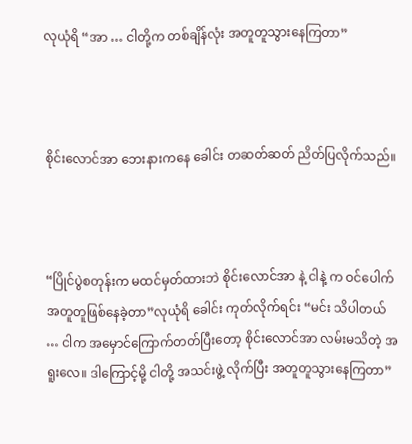လုယုံရိ “အာ … ငါတို့က တစ်ချိန်လုံး အတူတူသွားနေကြတာ”



စိုင်းလောင်အာ ဘေးနားကနေ ခေါင်း‌ တဆတ်ဆတ် ညိတ်ပြလိုက်သည်။



“ပြိုင်ပွဲစတုန်းက မထင်မှတ်ထားဘဲ စိုင်းလောင်အာ နဲ့ ငါနဲ့ က ဝင်ပေါက် အတူတူဖြစ်နေခဲ့တာ”လုယုံရိ ခေါင်း ကုတ်လိုက်ရင်း “မင်း သိပါတယ် … ငါက အမှောင်ကြောက်တတ်ပြီးတော့ စိုင်းလောင်အာ လမ်းမသိတဲ့ အရူးလေ။ ဒါကြောင့်မို့ ငါတို့ အသင်းဖွဲ့ လိုက်ပြီး အတူတူသွားနေကြတာ”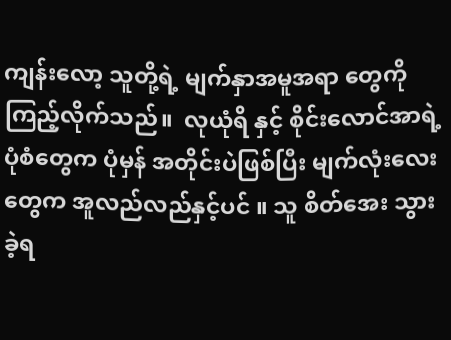ကျန်းလော့ သူ‌တို့ရဲ့ မျက်နှာအမူအရာ တွေကို ကြည့်လိုက်သည်။  လုယုံရိ နှင့် စိုင်းလောင်အာရဲ့ ပုံစံတွေက ပုံမှန် အတိုင်းပဲဖြစ်ပြီး မျက်လုံးလေးတွေက အူလည်လည်နှင့်ပင် ။ သူ စိတ်အေး သွားခဲ့ရ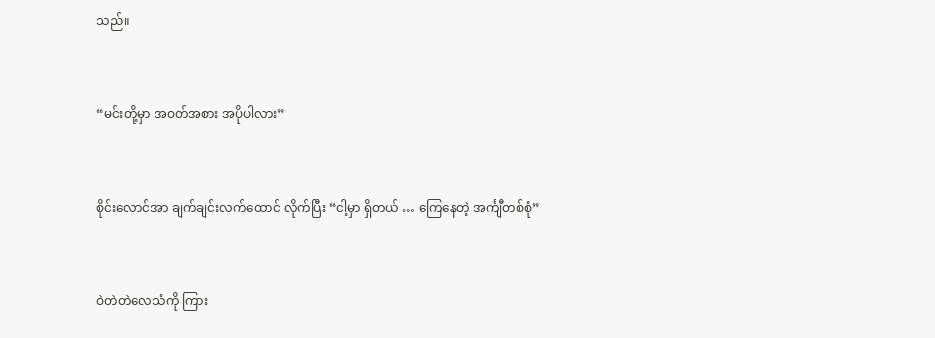သည်။



“မင်းတို့မှာ အဝတ်အစား အပိုပါလား”



စိုင်းလောင်အာ ချက်ချင်းလက်ထောင် လိုက်ပြီး “ငါ့မှာ ရှိတယ် … ကြေနေတဲ့ အင်္ကျီတစ်စုံ”



ဝဲတဲတဲလေသံကို ကြား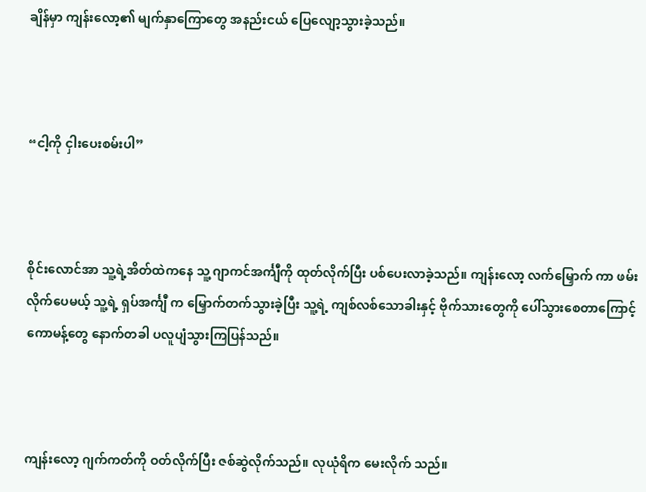ချိန်မှာ ကျန်းလော့၏ မျက်နှာကြော‌တွေ အနည်းငယ် ပြေလျော့သွားခဲ့သည်။



“ငါ့ကို ငှါး‌ပေးစမ်းပါ”



စိုင်းလောင်အာ သူ့ရဲ့အိတ်ထဲကနေ သူ့ ဂျာကင်အင်္ကျီကို ထုတ်လိုက်ပြီး ပစ်ပေးလာခဲ့သည်။ ကျန်းလော့ လက်မြှောက် ကာ ဖမ်းလိုက်ပေမယ့် သူ့ရဲ့ ရှပ်အင်္ကျီ က မြှောက်တက်သွားခဲ့ပြီး သူ့ရဲ့ ကျစ်လစ်သောခါးနှင့် ဗိုက်သားတွေကို ပေါ်သွားစေတာကြောင့် ကောမန့်တွေ နောက်တခါ ပလူပျံသွားကြပြန်သည်။



ကျန်းလော့ ဂျက်ကတ်ကို ဝတ်လိုက်ပြီး ဇစ်ဆွဲလိုက်သည်။ လုယုံရိက မေးလိုက် သည်။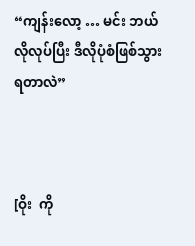“ကျန်းလော့ … မင်း ဘယ်လိုလုပ်ပြီး ဒီလိုပုံစံဖြစ်သွားရတာလဲ”



[ဝိုး  ကို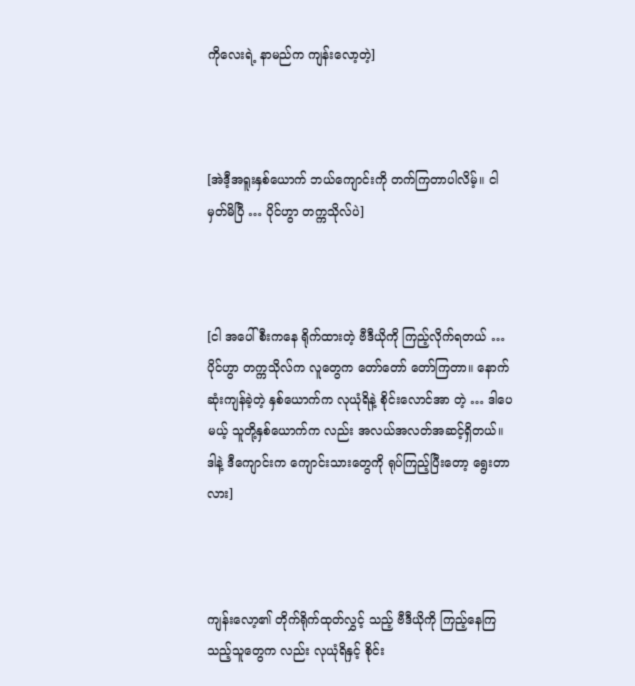ကိုလေးရဲ့ နာမည်က ကျန်းလော့တဲ့]



[အဲဒီ့အရူးနှစ်ယောက် ဘယ်ကျောင်းကို တက်ကြတာပါလိမ့်။ ငါ မှတ်မိပြီ … ပိုင်ဟွာ တက္ကသိုလ်ပဲ]



[ငါ အပေါ်စီးကနေ ရိုက်ထားတဲ့ ဗီဒီယိုကို ကြည့်လိုက်ရတယ် … ပိုင်ဟွာ တက္ကသိုလ်က လူတွေက တော်တော် တော်ကြတာ။ နောက်ဆုံးကျန်ခဲ့တဲ့ နှစ်ယောက်က လုယုံရိနဲ့ စိုင်းလောင်အာ တဲ့ … ဒါပေမယ့် သူတို့နှစ်ယောက်က လည်း အလယ်အလတ်အဆင့်ရှိတယ်။ ဒါနဲ့ ဒီကျောင်းက ကျောင်းသားတွေကို ရုပ်ကြည့်ပြီးတော့ ရွေးတာလား]



ကျန်းလော့၏ တိုက်ရိုက်ထုတ်လွှင့် သည့် ဗီဒီယိုကို ကြည့်နေကြသည့်သူတွေက လည်း လုယုံရိနှင့် စိုင်း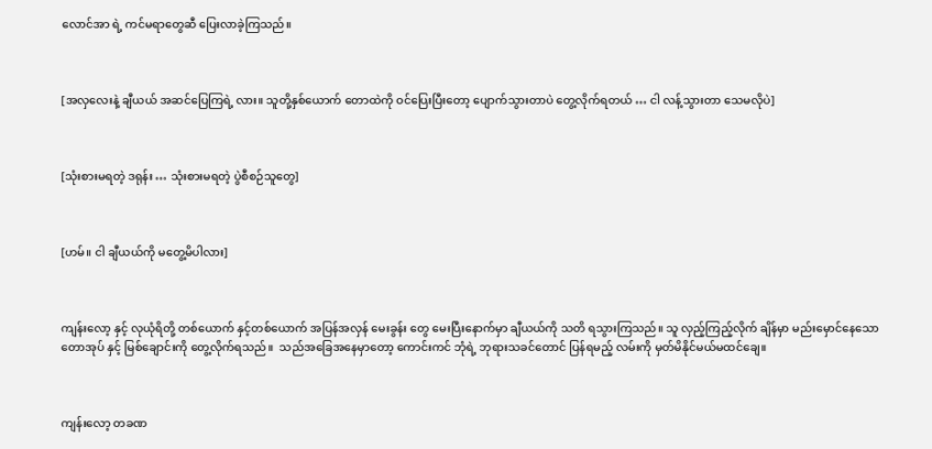လောင်အာ ရဲ့ ကင်မရာတွေဆီ ပြေးလာခဲ့ကြသည်။



[အလှလေးနဲ့ ချီယယ် အဆင်ပြေကြရဲ့ လား။ သူတို့နှစ်ယောက် တောထဲကို ဝင်ပြေးပြီးတော့ ပျောက်သွားတာပဲ တွေ့လိုက်ရတယ် … ငါ လန့်သွားတာ သေမလိုပဲ]



[သုံးစားမရတဲ့ ဒရုန်း … သုံးစားမရတဲ့ ပွဲစီစဉ်သူတွေ]



[ဟမ်။ ငါ ချီယယ်ကို မတွေ့မိပါလား]



ကျန်းလော့ နှင့် လုယုံရိတို့ တစ်ယောက် နှင့်တစ်ယောက် အပြန်အလှန် မေးခွန်း တွေ မေးပြီးနောက်မှာ ချီယယ်ကို သတိ ရသွားကြသည်။ သူ လှည့်ကြည့်လိုက် ချိန်မှာ မည်းမှောင်နေသော တောအုပ် နှင့် မြစ်ချောင်းကို တွေ့လိုက်ရသည်။  သည်အခြေအနေမှာတော့ ကောင်းကင် ဘုံရဲ့ ဘုရားသခင်တောင် ပြန်ရမည့် လမ်းကို မှတ်မိနိုင်မယ်မထင်ချေ။



ကျန်းလော့ တခဏ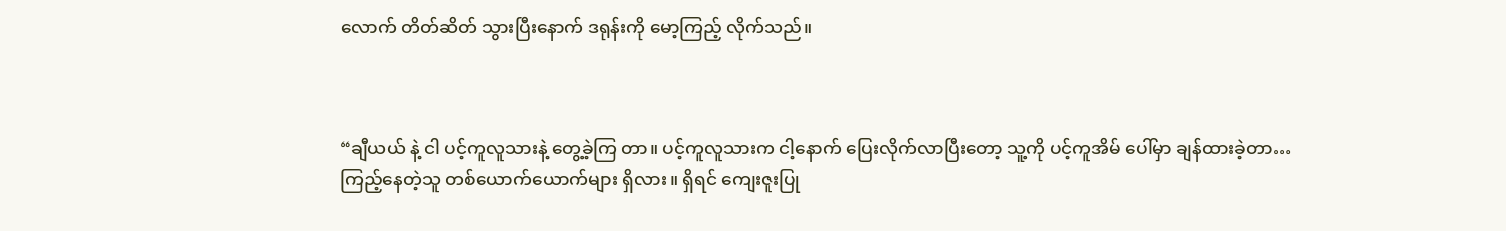လောက် တိတ်ဆိတ် သွားပြီးနောက် ဒရုန်းကို မော့ကြည့် လိုက်သည်။



“ချီယယ် နဲ့ ငါ ပင့်ကူလူသားနဲ့ တွေ့ခဲ့ကြ တာ။ ပင့်ကူလူသားက ငါ့နောက် ပြေးလိုက်လာပြီးတော့ သူ့ကို ပင့်ကူအိမ် ပေါ်မှာ ချန်ထားခဲ့တာ… ကြည့်‌နေတဲ့သူ တစ်ယောက်ယောက်များ ရှိလား။ ရှိရင် ကျေးဇူးပြု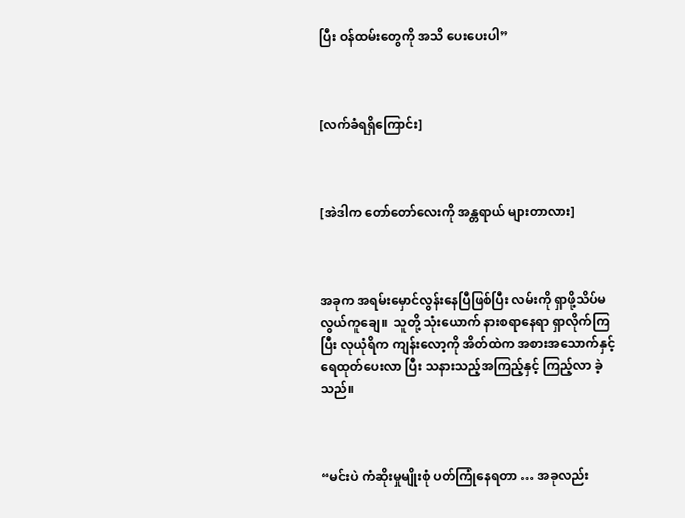ပြီး ဝန်ထမ်းတွေကို အသိ ပေးပေးပါ”



[လက်ခံရရှိကြောင်း]



[အဲဒါက တော်တော်လေးကို အန္တရာယ် များတာလား]



အခုက အရမ်းမှောင်လွန်းနေပြီဖြစ်ပြီး လမ်းကို ရှာဖို့သိပ်မလွယ်ကူချေ။  သူတို့ သုံးယောက် နားစရာနေရာ ရှာလိုက်ကြ ပြီး လုယုံရိက ကျန်းလော့ကို အိတ်ထဲက အစားအသောက်နှင့် ရေထုတ်ပေးလာ ပြီး သနားသည့်အကြည့်နှင့် ကြည့်လာ ခဲ့သည်။



“မင်းပဲ ကံဆိုးမှုမျိုးစုံ ပတ်ကြုံနေရတာ … အခုလည်း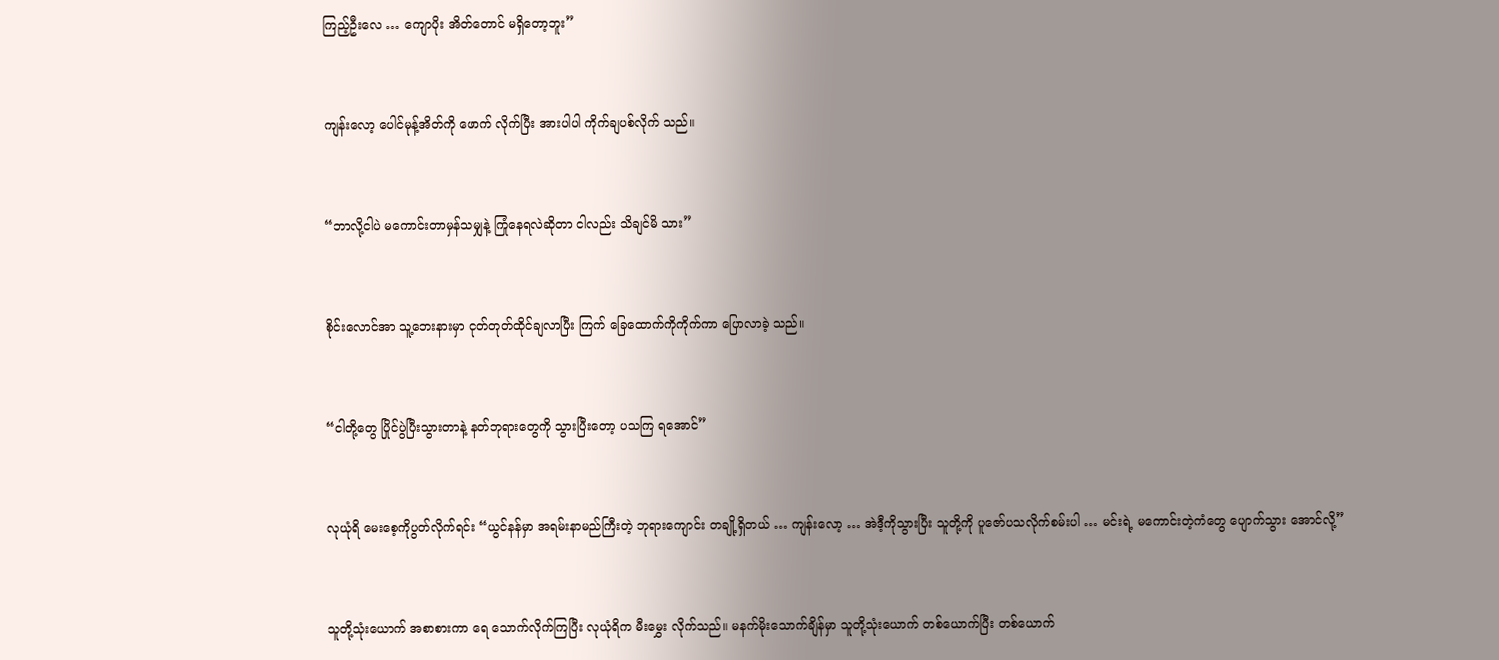ကြည့်ဦးလေ … ကျောပိုး အိတ်တောင် မရှိတော့ဘူး”



ကျန်းလော့ ပေါင်မုန့်အိတ်ကို ဖောက် လိုက်ပြီး အားပါပါ ကိုက်ချပစ်လိုက် သည်။



“ဘာလို့ငါပဲ မကောင်းတာမှန်သမျှနဲ့ ကြုံနေရလဲဆိုတာ ငါလည်း သိချင်မိ သား”



စိုင်းလောင်အာ သူ့ဘေးနားမှာ ငုတ်တုတ်ထိုင်ချလာပြီး ကြက် ခြေထောက်ကိုကိုက်ကာ ပြောလာခဲ့ သည်။



“ငါတို့တွေ ပြိုင်ပွဲပြီးသွားတာနဲ့ နတ်ဘုရားတွေကို သွားပြီးတော့ ပသကြ ရအောင်”



လုယုံရိ မေးစေ့ကိုပွတ်လိုက်ရင်း “ယွင်နန်မှာ အရမ်းနာမည်ကြီးတဲ့ ဘုရားကျောင်း တချို့ရှိတယ် … ကျန်းလော့ … အဲဒီ့ကိုသွားပြီး သူတို့ကို ပူဇော်ပသလိုက်စမ်းပါ … မင်းရဲ့ မကောင်းတဲ့ကံတွေ ပျောက်သွား အောင်လို့”



သူတို့သုံး‌ယောက် အစာစားကာ ရေ သောက်လိုက်ကြပြီး လုယုံရိက မီးမွှေး လိုက်သည်။ မနက်မိုးသောက်ချိန်မှာ သူတို့သုံးယောက် တစ်ယောက်ပြီး တစ်ယောက်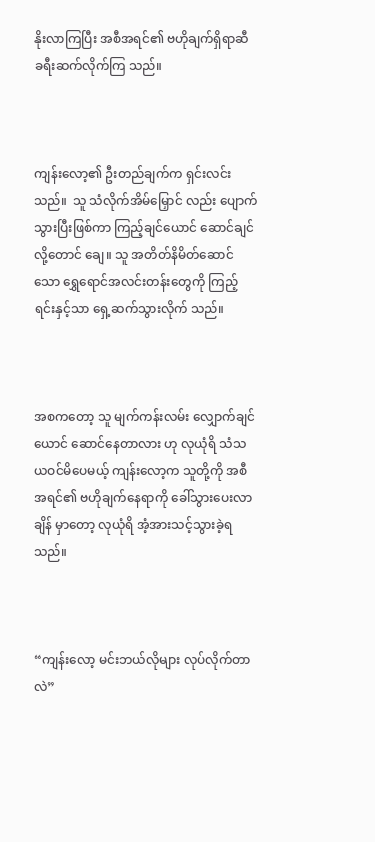နိုးလာကြပြီး အစီအရင်၏ ဗဟိုချက်ရှိရာဆီ ခရီးဆက်လိုက်ကြ သည်။



ကျန်းလော့၏ ဦးတည်ချက်က ရှင်းလင်းသည်။  သူ သံလိုက်အိမ်မြှောင် လည်း ပျောက်သွားပြီးဖြစ်ကာ ကြည့်ချင်ယောင် ဆောင်ချင်လို့တောင် ချေ။ သူ အတိတ်နိမိတ်ဆောင်သော ရွှေရောင်အလင်းတန်းတွေကို ကြည့်ရင်းနှင့်သာ ရှေ့ဆက်သွားလိုက် သည်။



အစကတော့ သူ မျက်ကန်းလမ်း လျှောက်ချင်ယောင် ဆောင်နေတာလား ဟု လုယုံရိ သံသယဝင်မိပေမယ့် ကျန်းလော့က သူတို့ကို အစီအရင်၏ ဗဟိုချက်နေရာကို ခေါ်သွားပေးလာချိန် မှာတော့ လုယုံရိ အံ့အားသင့်သွားခဲ့ရ သည်။



“ကျန်းလော့ မင်းဘယ်လိုများ လုပ်လိုက်တာလဲ”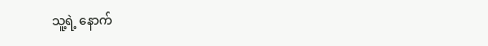သူ့ရဲ့ နောက်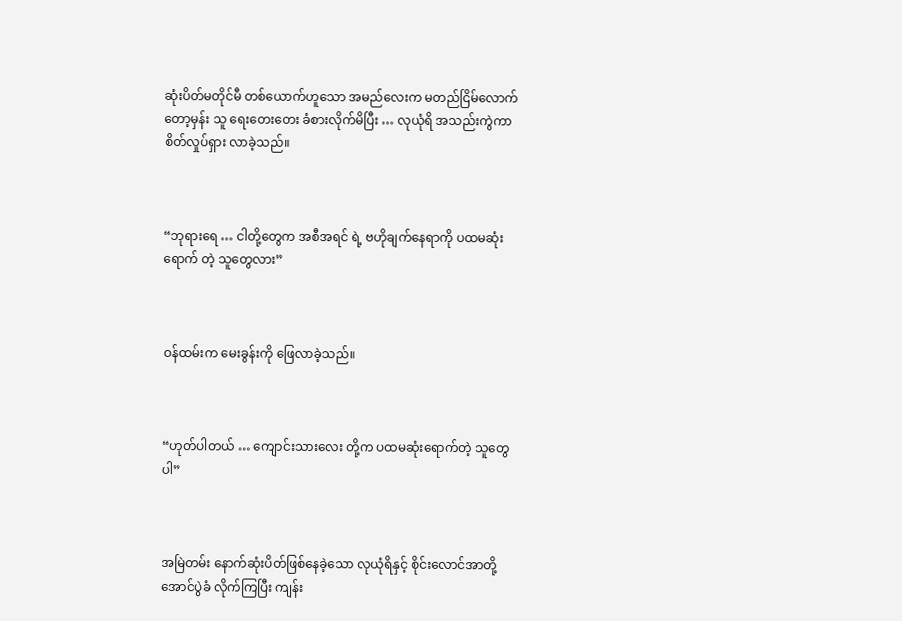ဆုံးပိတ်မတိုင်မီ တစ်ယောက်ဟူသော အမည်လေးက မတည်ငြိမ်လောက်တော့မှန်း သူ ရေးတေးတေး ခံစားလိုက်မိပြီး … လုယုံရိ အသည်းကွဲကာ စိတ်လှုပ်ရှား လာခဲ့သည်။



“ဘုရားရေ … ငါတို့တွေက အစီအရင် ရဲ့ ဗဟိုချက်နေရာကို ပထမဆုံးရောက် တဲ့ သူတွေလား”



ဝန်ထမ်းက မေးခွန်းကို ဖြေလာခဲ့သည်။



“ဟုတ်ပါတယ် … ကျောင်းသားလေး တို့က ပထမဆုံးရောက်တဲ့ သူတွေပါ”



အမြဲတမ်း နောက်ဆုံးပိတ်ဖြစ်နေခဲ့‌သော လုယုံရိနှင့် စိုင်းလောင်အာတို့ အောင်ပွဲခံ လိုက်ကြပြီး ကျန်း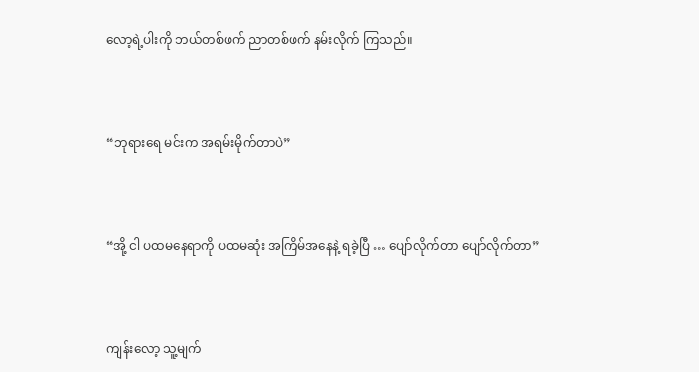လော့ရဲ့ပါးကို ဘယ်တစ်ဖက် ညာတစ်ဖက် နမ်းလိုက် ကြသည်။



“ဘုရားရေ မင်းက အရမ်းမိုက်တာပဲ”



“အို့ ငါ ပထမနေရာကို ပထမ‌ဆုံး အကြိမ်အနေနဲ့ ရခဲ့ပြီ … ပျော်လိုက်တာ ပျော်လိုက်တာ”



ကျန်းလော့ သူ့မျက်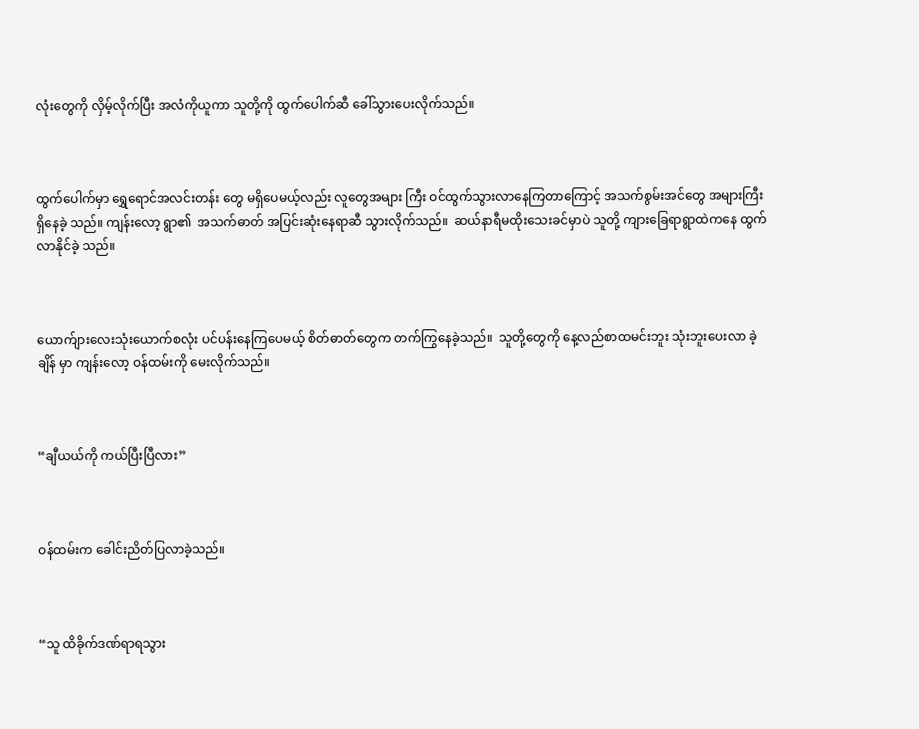လုံးတွေကို လှိမ့်လိုက်ပြီး အလံကိုယူကာ သူတို့ကို ထွက်ပေါက်ဆီ ခေါ်သွားပေးလိုက်သည်။



ထွက်ပေါက်မှာ ရွှေရောင်အလင်းတန်း တွေ မရှိပေမယ့်လည်း လူတွေအများ ကြီး ဝင်ထွက်သွားလာနေကြတာကြောင့် အသက်စွမ်းအင်တွေ အများကြီး ရှိနေခဲ့ သည်။ ကျန်းလော့ ရွာ၏  အသက်ဓာတ် အပြင်းဆုံးနေရာဆီ သွားလိုက်သည်။  ဆယ်နာရီမထိုးသေးခင်မှာပဲ သူတို့ ကျားခြေရာရွာထဲကနေ ထွက်လာနိုင်ခဲ့ သည်။



ယောက်ျားလေးသုံးယောက်စလုံး ပင်ပန်းနေကြပေမယ့် စိတ်ဓာတ်တွေက တက်ကြွနေခဲ့သည်။  သူတို့တွေကို နေ့လည်စာထမင်းဘူး သုံးဘူးပေးလာ ခဲ့ချိန် မှာ ကျန်းလော့ ဝန်ထမ်းကို မေးလိုက်သည်။



“ချီယယ်ကို ကယ်ပြီးပြီလား”



ဝန်ထမ်းက ခေါင်းညိတ်ပြလာခဲ့သည်။



“သူ ထိခိုက်ဒဏ်ရာရသွား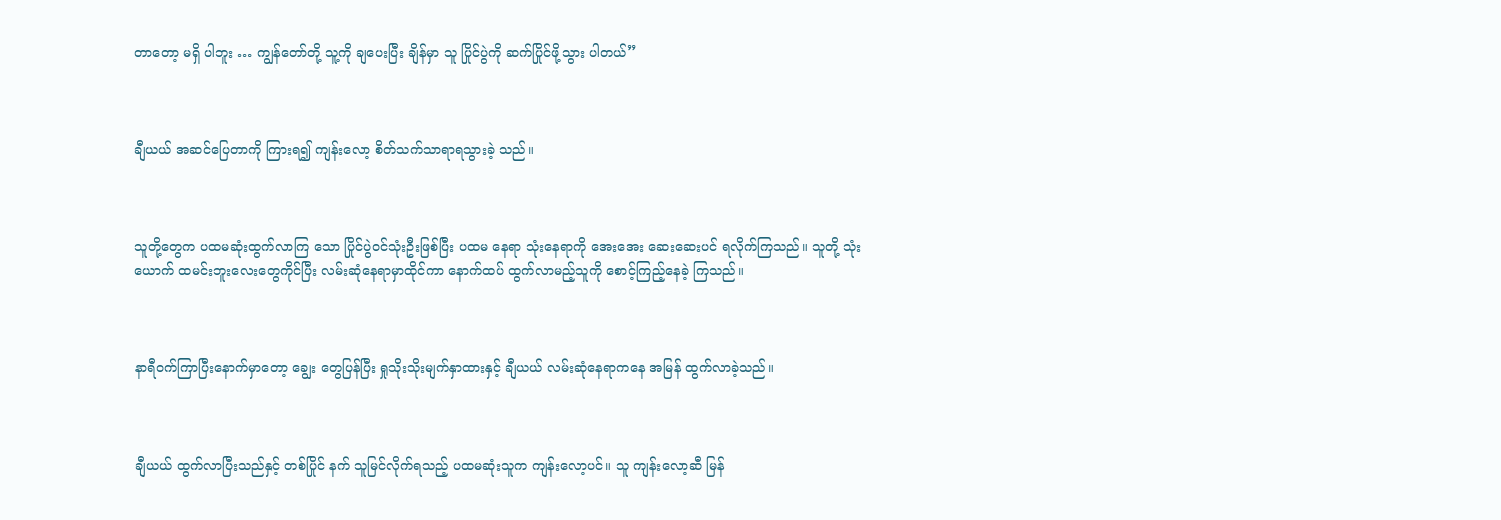တာတော့ မရှိ ပါဘူး … ကျွန်တော်တို့ သူ့ကို ချပေးပြီး ချိန်မှာ သူ ပြိုင်ပွဲကို ဆက်ပြိုင်ဖို့သွား ပါတယ်”



ချီယယ် အဆင်ပြေတာကို ကြားရ၍ ကျန်းလော့ စိတ်သက်သာရာရသွားခဲ့ သည်။



သူတို့တွေက ပထမဆုံးထွက်လာကြ‌ သော ပြိုင်ပွဲဝင်သုံးဦးဖြစ်ပြီး ပထမ နေရာ သုံးနေရာကို အေးအေး ဆေးဆေးပင် ရလိုက်ကြသည်။ သူတို့ သုံးယောက် ထမင်းဘူးလေးတွေကိုင်ပြီး လမ်းဆုံနေရာမှာထိုင်ကာ နောက်ထပ် ထွက်လာမည့်သူကို စောင့်ကြည့်နေခဲ့ ကြသည်။



နာရီဝက်ကြာပြီးနောက်မှာတော့ ချွေး တွေပြန်ပြီး ရှုသိုးသိုးမျက်နှာထားနှင့် ချီယယ် လမ်းဆုံနေရာကနေ အမြန် ထွက်လာခဲ့သည်။



ချီယယ် ထွက်လာပြီးသည်နှင့် တစ်ပြိုင် နက် သူမြင်လိုက်ရသည့် ပထမဆုံးသူက ကျန်းလော့ပင်။ သူ ကျန်းလော့ဆီ မြန်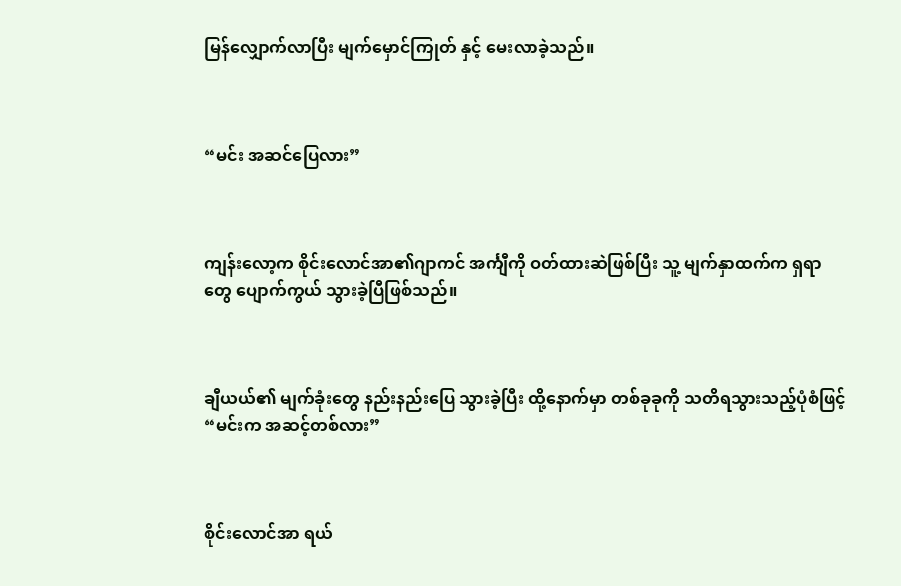မြန်လျှောက်လာပြီး မျက်မှောင်ကြုတ် နှင့် မေးလာခဲ့သည်။



“မင်း အဆင်ပြေလား”



ကျန်းလော့က စိုင်းလောင်အာ၏ဂျာကင် အင်္ကျီကို ဝတ်ထားဆဲဖြစ်ပြီး သူ့ မျက်နှာထက်က ရှရာတွေ ပျောက်ကွယ် သွားခဲ့ပြီဖြစ်သည်။



ချီယယ်၏ မျက်ခုံးတွေ နည်းနည်းပြေ သွားခဲ့ပြီး ထို့နောက်မှာ တစ်ခုခုကို သတိရသွားသည့်ပုံစံဖြင့် “မင်းက အဆင့်တစ်လား”



စိုင်းလောင်အာ ရယ်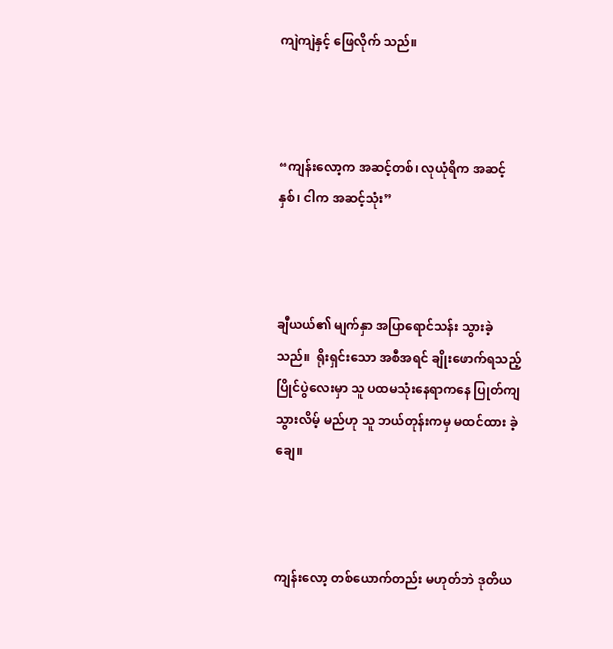ကျဲကျဲနှင့် ဖြေလိုက် သည်။



“ကျန်းလော့က အဆင့်တစ်၊ လုယုံရိက အဆင့်နှစ်၊ ငါက အဆင့်သုံး”



ချီယယ်၏ မျက်နှာ အပြာရောင်သန်း သွားခဲ့သည်။  ရိုးရှင်းသော အစီအရင် ချိုးဖောက်ရသည့်ပြိုင်ပွဲလေးမှာ သူ ပထမသုံးနေရာကနေ ပြုတ်ကျသွားလိမ့် မည်ဟု သူ ဘယ်တုန်းကမှ မထင်ထား ခဲ့ချေ။



ကျန်းလော့ တစ်ယောက်တည်း မဟုတ်ဘဲ ဒုတိယ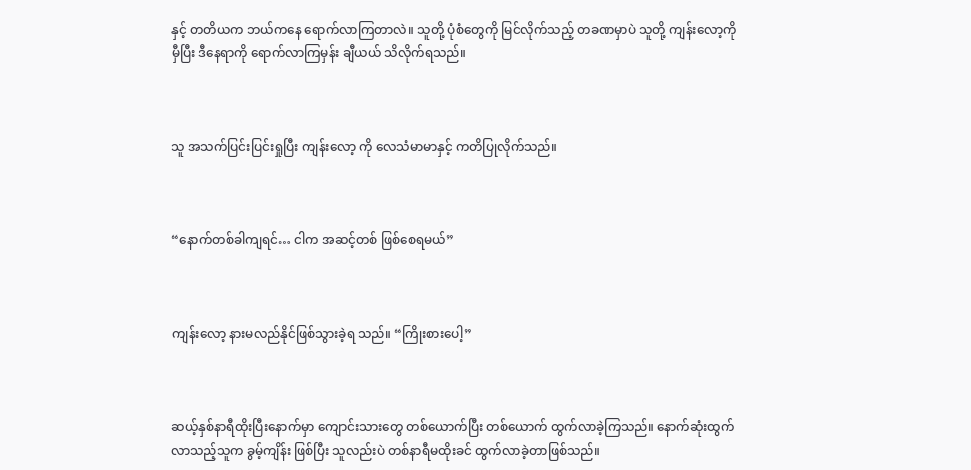နှင့် တတိယက ဘယ်ကနေ ရောက်လာကြတာလဲ။ သူတို့ ပုံစံတွေကို မြင်လိုက်သည့် တခဏမှာပဲ သူတို့ ကျန်းလော့ကိုမှီပြီး ဒီနေရာကို ရောက်လာကြမှန်း ချီယယ် သိလိုက်ရသည်။



သူ အသက်ပြင်းပြင်းရှုပြီး ကျန်းလော့ ကို လေသံမာမာနှင့် ကတိပြုလိုက်သည်။



“နောက်တစ်ခါကျရင်… ငါက အဆင့်တစ် ဖြစ်စေရမယ်”



ကျန်းလော့ နားမလည်နိုင်ဖြစ်သွားခဲ့ရ သည်။ “ကြိုးစားပေါ့”



ဆယ့်နှစ်နာရီထိုးပြီးနောက်မှာ ကျောင်းသားတွေ တစ်ယောက်ပြီး တစ်ယောက် ထွက်လာခဲ့ကြသည်။ နောက်ဆုံးထွက်လာသည့်သူက ခွမ့်ကျိန်း ဖြစ်ပြီး သူလည်းပဲ တစ်နာရီမထိုးခင် ထွက်လာခဲ့တာဖြစ်သည်။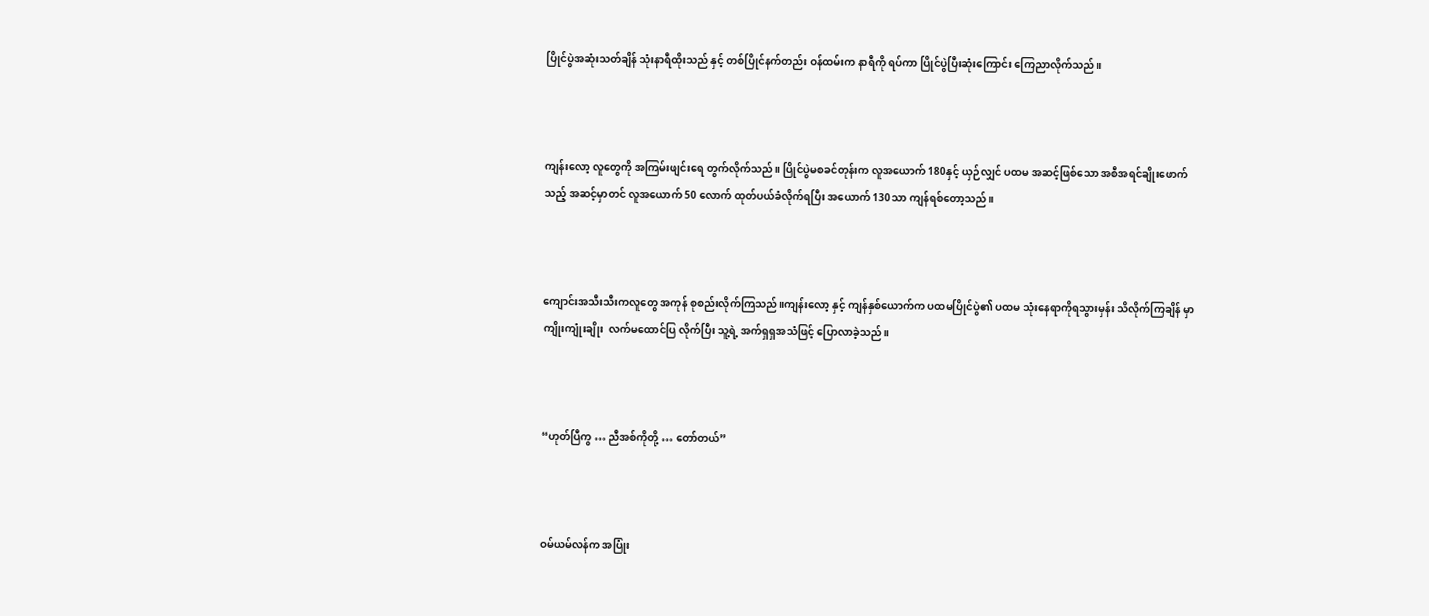ပြိုင်ပွဲအဆုံးသတ်ချိန် သုံးနာရီထိုးသည် နှင့် တစ်ပြိုင်နက်တည်း ဝန်ထမ်းက နာရီကို ရပ်ကာ ပြိုင်ပွဲပြီးဆုံးကြောင်း ကြေညာလိုက်သည်။



ကျန်းလော့ လူတွေကို အကြမ်းဖျင်းရေ တွက်လိုက်သည်။ ပြိုင်ပွဲမစခင်တုန်းက လူအယောက် 180နှင့် ယှဉ်လျှင် ပထမ အဆင့်ဖြစ်သော အစီအရင်ချိုးဖောက် သည့် အဆင့်မှာတင် လူအယောက် 50 လောက် ထုတ်ပယ်ခံလိုက်ရပြီး အယောက် 130သာ ကျန်ရစ်တော့သည်။



ကျောင်းအသီးသီးကလူတွေ အကုန် စုစည်းလိုက်ကြသည်။ကျန်းလော့ နှင့် ကျန်နှစ်ယောက်က ပထမပြိုင်ပွဲ၏ ပထမ သုံးနေရာကိုရသွားမှန်း သိလိုက်ကြချိန် မှာ ကျိုးကျုံးချိုး  လက်မထောင်ပြ လိုက်ပြီး သူ့ရဲ့ အက်ရှရှအသံဖြင့် ပြောလာခဲ့သည်။



“ဟုတ်ပြီကွ … ညီအစ်ကိုတို့ … တော်တယ်”



ဝမ်ယမ်လန်က အပြုံး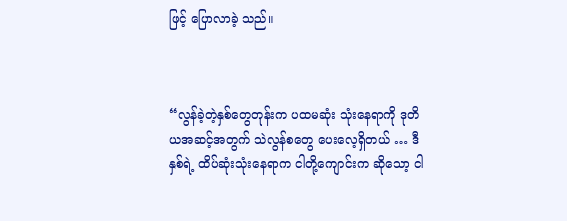ဖြင့် ပြောလာခဲ့ သည်။



“လွန်ခဲ့တဲ့နှစ်တွေတုန်းက ပထမဆုံး သုံးနေရာကို ဒုတိယအဆင့်အတွက် သဲလွန်စတွေ ပေးလေ့ရှိတယ် … ဒီနှစ်ရဲ့ ထိပ်ဆုံးသုံးနေရာက ငါတို့ကျောင်းက ဆိုသော့ ငါ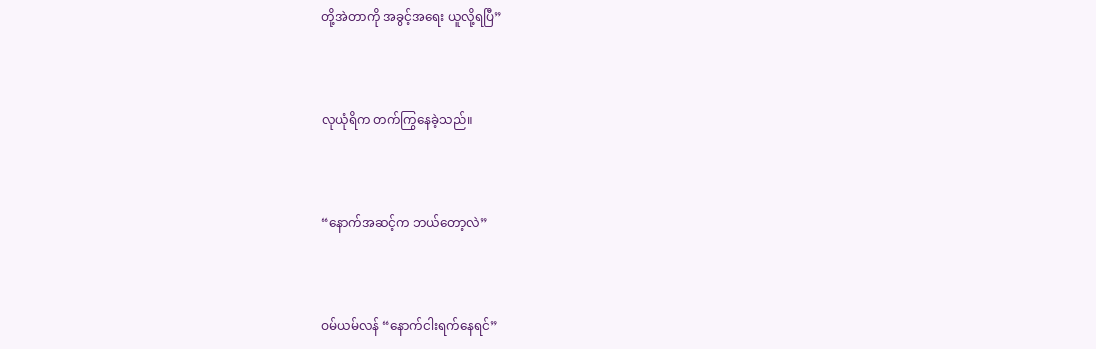တို့အဲတာကို အခွင့်အရေး ယူလို့ရပြီ”



လုယုံရိက တက်ကြွနေခဲ့သည်။



“နောက်အဆင့်က ဘယ်တော့လဲ”



ဝမ်ယမ်လန် “နောက်ငါးရက်နေရင်”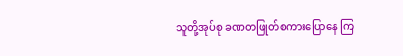သူတို့အုပ်စု ခဏတဖြုတ်စကားပြောနေ ကြ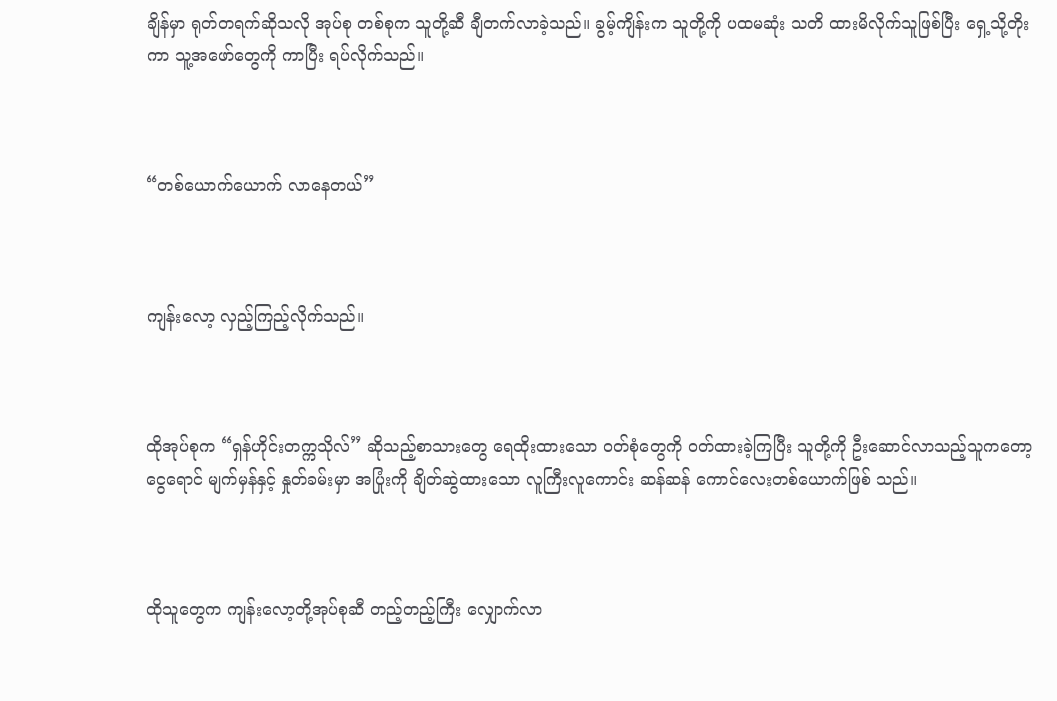ချိန်မှာ ရုတ်တရက်ဆိုသလို အုပ်စု တစ်စုက သူတို့ဆီ ချီတက်လာခဲ့သည်။ ခွမ့်ကျိန်းက သူတို့ကို ပထမဆုံး သတိ ထားမိလိုက်သူဖြစ်ပြီး ရှေ့သို့တိုးကာ သူ့အဖော်တွေကို ကာပြီး ရပ်လိုက်သည်။



“တစ်ယောက်ယောက် လာနေတယ်”



ကျန်းလော့ လှည့်ကြည့်လိုက်သည်။



ထိုအုပ်စုက “ရှန်ဟိုင်းတက္ကသိုလ်” ဆိုသည့်စာသားတွေ ရေထိုးထားသော ဝတ်စုံတွေကို ဝတ်ထားခဲ့ကြပြီး သူတို့ကို ဦးဆောင်လာသည့်သူကတော့ ငွေရောင် မျက်မှန်နှင့် နှုတ်ခမ်းမှာ အပြုံးကို ချိတ်ဆွဲထားသော လူကြီးလူကောင်း ဆန်ဆန် ကောင်လေးတစ်ယောက်ဖြစ် သည်။



ထိုသူတွေက ကျန်းလော့တို့အုပ်စုဆီ တည့်တည့်ကြီး လျှောက်လာ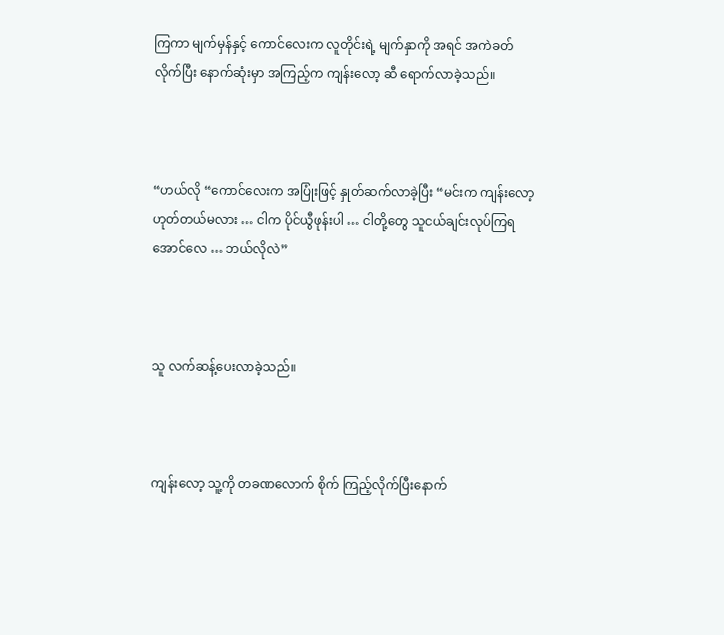ကြကာ မျက်မှန်‌နှင့် ကောင်လေးက လူတိုင်းရဲ့ မျက်နှာကို အရင် အကဲခတ်လိုက်ပြီး နောက်ဆုံးမှာ အကြည့်က ကျန်းလော့ ဆီ ရောက်လာခဲ့သည်။



“ဟယ်လို “ကောင်လေးက အပြုံးဖြင့် နှုတ်ဆက်လာခဲ့ပြီး “မင်းက ကျန်းလော့ ဟုတ်တယ်မလား … ငါက ပိုင်ယွီဖုန်းပါ … ငါတို့တွေ သူငယ်ချင်းလုပ်ကြရ အောင်လေ … ဘယ်လိုလဲ”



သူ လက်ဆန့်ပေးလာခဲ့သည်။



ကျန်းလော့ သူ့ကို တခဏလောက် စိုက် ကြည့်လိုက်ပြီးနောက်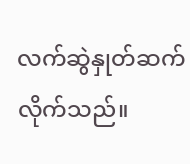လက်ဆွဲနှုတ်ဆက် လိုက်သည်။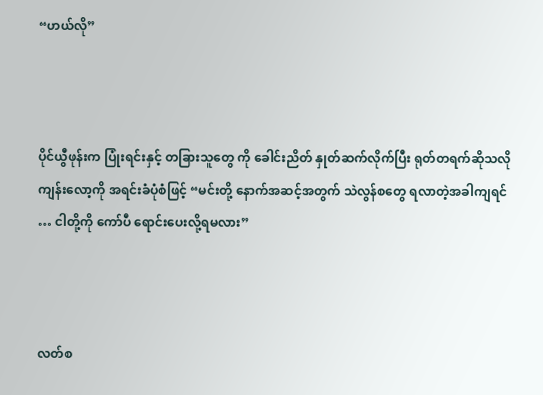“ဟယ်လို”



ပိုင်ယွီဖုန်းက ပြုံးရင်းနှင့် တခြားသူတွေ ကို ခေါင်းညိတ် နှုတ်ဆက်လိုက်ပြီး ရုတ်တရက်ဆိုသလို ကျန်းလော့ကို အရင်းခံပုံစံဖြင့် “မင်းတို့ နောက်အဆင့်အတွက် သဲလွန်စတွေ ရလာတဲ့အခါကျရင် … ငါတို့ကို ကော်ပီ ရောင်းပေးလို့ရမလား”



လတ်စ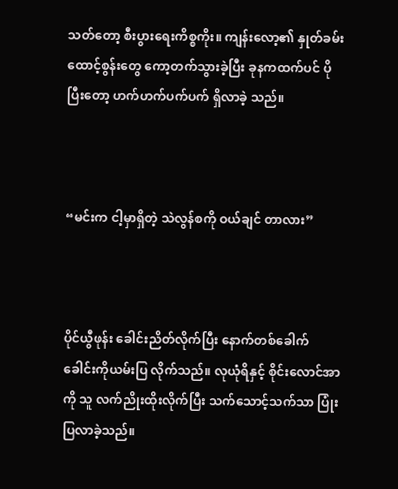သတ်တော့ စီးပွားရေးကိစ္စကိုး။ ကျန်းလော့၏ နှုတ်ခမ်းထောင့်စွန်းတွေ ကော့တက်သွားခဲ့ပြီး ခုနကထက်ပင် ပိုပြီးတော့ ဟက်ဟက်ပက်ပက် ရှိလာခဲ့ သည်။



“မင်းက ငါ့မှာရှိတဲ့ သဲလွန်စကို ဝယ်ချင် တာလား”



ပိုင်ယွီဖုန်း ခေါင်းညိတ်လိုက်ပြီး နောက်တစ်ခေါက် ခေါင်းကိုယမ်းပြ လိုက်သည်။ လုယုံရိနှင့် စိုင်းလောင်အာ  ကို သူ လက်ညိုးထိုးလိုက်ပြီး သက်သောင့်သက်သာ ပြုံးပြလာခဲ့သည်။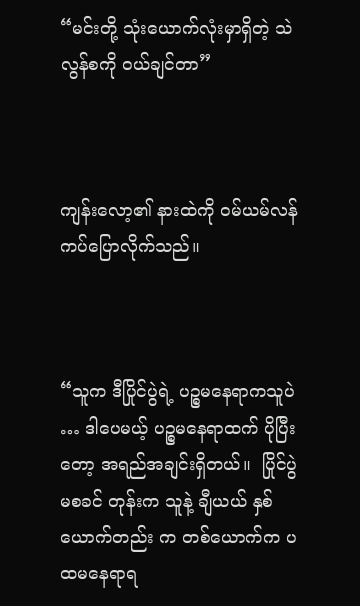“မင်းတို့ သုံးယောက်လုံးမှာရှိတဲ့ သဲလွန်စကို ဝယ်ချင်တာ”



ကျန်းလော့၏ နားထဲကို ဝမ်ယမ်လန် ကပ်ပြောလိုက်သည်။



“သူက ဒီပြိုင်ပွဲရဲ့ ပဉ္စမနေရာကသူပဲ … ဒါပေမယ့် ပဉ္စမနေရာထက် ပိုပြီးတော့ အရည်အချင်းရှိတယ်။  ပြိုင်ပွဲမစခင် တုန်းက သူနဲ့ ချီယယ် နှစ်ယောက်တည်း က တစ်ယောက်က ပထမနေရာရ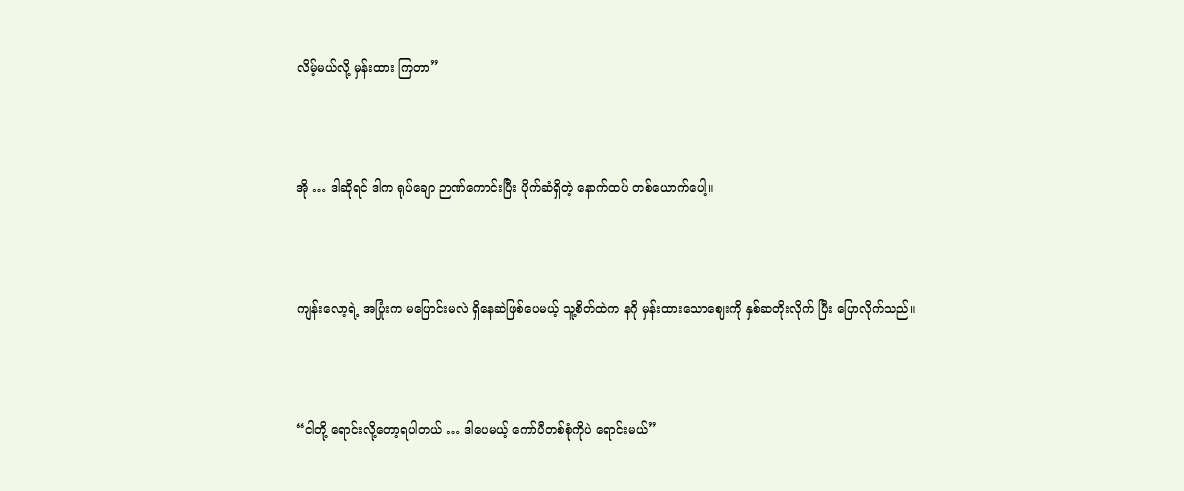လိမ့်မယ်လို့ မှန်းထား ကြတာ”



အို … ဒါဆိုရင် ဒါက ရုပ်ချော ဉာဏ်ကောင်းပြီး ပိုက်ဆံရှိတဲ့ နောက်ထပ် တစ်ယောက်ပေါ့။



ကျန်းလော့ရဲ့ အပြုံးက မပြောင်းမလဲ ရှိနေဆဲဖြစ်ပေမယ့် သူ့စိတ်ထဲက နဂို မှန်းထားသောဈေးကို နှစ်ဆတိုးလိုက် ပြီး ပြောလိုက်သည်။



“ငါတို့ ရောင်းလို့တော့ရပါတယ် … ဒါပေမယ့် ကော်ပီတစ်စုံကိုပဲ ရောင်းမယ်”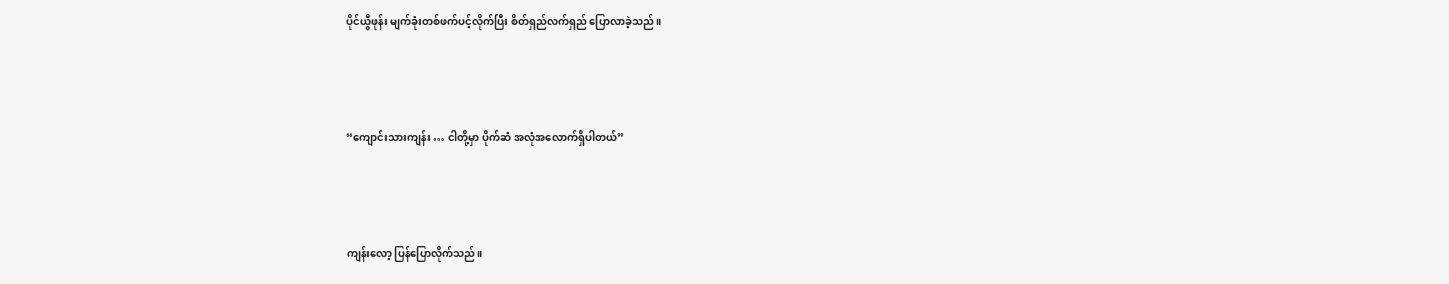ပိုင်ယွီဖုန်း မျက်ခုံးတစ်ဖက်ပင့်လိုက်ပြီး စိတ်ရှည်လက်ရှည် ပြောလာခဲ့သည်။



“ကျောင်းသားကျန်း … ငါတို့မှာ ပိုက်ဆံ အလုံအလောက်ရှိပါတယ်”



ကျန်းလော့ ပြန်ပြောလိုက်သည်။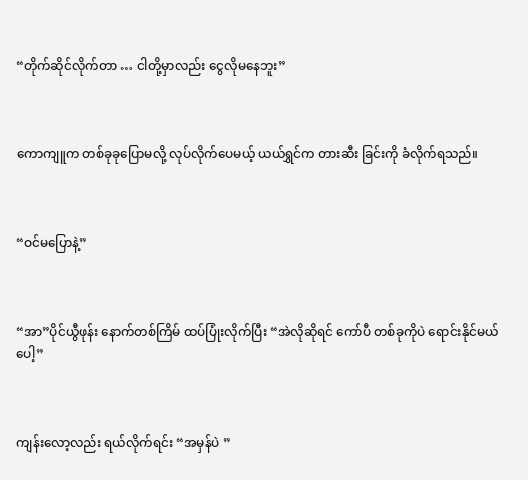“တိုက်ဆိုင်လိုက်တာ … ငါတို့မှာလည်း ငွေလိုမနေဘူး”



ကောကျူက တစ်ခုခုပြောမလို့ လုပ်လိုက်ပေမယ့် ယယ်ရွှင်က တားဆီး ခြင်းကို ခံလိုက်ရသည်။



“ဝင်မပြောနဲ့”



“အာ”ပိုင်ယွီဖုန်း နောက်တစ်ကြိမ် ထပ်ပြုံးလိုက်ပြီး “အဲလိုဆိုရင် ကော်ပီ တစ်ခုကိုပဲ ရောင်းနိုင်မယ်ပေါ့”



ကျန်းလော့လည်း ရယ်လိုက်ရင်း “အမှန်ပဲ ”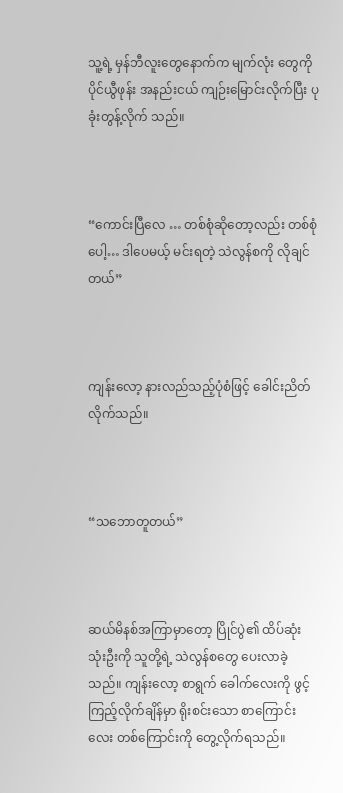သူ့ရဲ့ မှန်ဘီလူးတွေနောက်က မျက်လုံး တွေကို ပိုင်ယွီဖုန်း အနည်းငယ် ကျဉ်းမြောင်းလိုက်ပြီး ပုခုံးတွန့်လိုက် သည်။



“ကောင်းပြီလေ … တစ်စုံဆိုတော့လည်း တစ်စုံပေါ့… ဒါပေမယ့် မင်းရတဲ့ သဲလွန်စကို လိုချင်တယ်”



ကျန်းလော့ နားလည်သည့်ပုံစံဖြင့် ခေါင်းညိတ် လိုက်သည်။



“သဘောတူတယ်”



ဆယ်မိနစ်အကြာမှာတော့ ပြိုင်ပွဲ၏ ထိပ်ဆုံးသုံးဦးကို သူတို့ရဲ့ သဲလွန်စတွေ ပေးလာခဲ့သည်။ ကျန်းလော့ စာရွက် ခေါက်လေးကို ဖွင့်ကြည့်လိုက်ချိန်မှာ ရိုးစင်းသော စာကြောင်းလေး တစ်ကြောင်းကို တွေ့လိုက်ရသည်။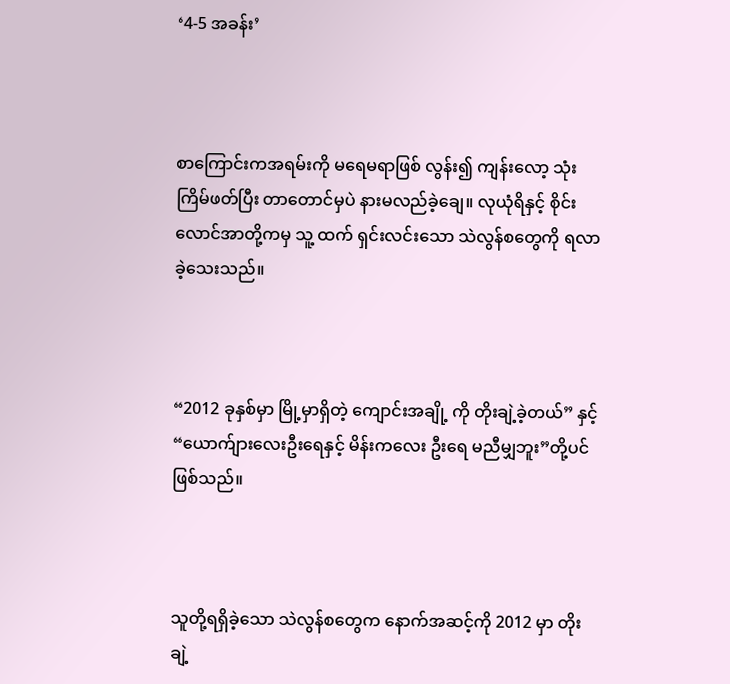‘4-5 အခန်း’



စာကြောင်းကအရမ်းကို မရေမရာဖြစ် လွန်း၍ ကျန်းလော့ သုံးကြိမ်ဖတ်ပြီး တာတောင်မှပဲ နားမလည်ခဲ့ချေ။ လုယုံရိနှင့် စိုင်းလောင်အာတို့ကမှ သူ့ ထက် ရှင်းလင်းသော သဲလွန်စတွေကို ရလာခဲ့သေးသည်။



“2012 ခုနှစ်မှာ မြို့မှာရှိတဲ့ ကျောင်းအချို့ ကို တိုးချဲ့ခဲ့တယ်” နှင့်  “ယောက်ျားလေးဦးရေနှင့် မိန်းကလေး ဦးရေ မညီမျှဘူး”တို့ပင်ဖြစ်သည်။



သူတို့ရရှိခဲ့သော သဲလွန်စတွေက နောက်အဆင့်ကို 2012 မှာ တိုးချဲ့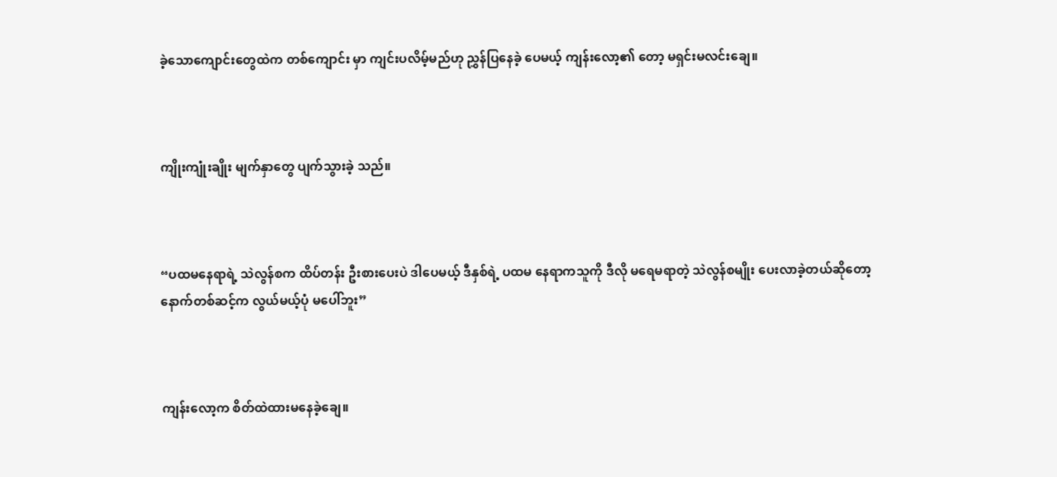ခဲ့သောကျောင်းတွေထဲက တစ်ကျောင်း မှာ ကျင်းပလိမ့်မည်ဟု ညွှန်ပြနေခဲ့ ပေမယ့် ကျန်းလော့၏ တော့ မရှင်းမလင်းချေ။



ကျိုးကျုံးချိုး မျက်နှာတွေ ပျက်သွားခဲ့ သည်။



“ပထမနေရာရဲ့ သဲလွန်စက ထိပ်တန်း ဦးစားပေးပဲ ဒါပေမယ့် ဒီနှစ်ရဲ့ ပထမ‌ နေရာကသူကို ဒီလို မရေမရာတဲ့ သဲလွန်စမျိုး ပေးလာခဲ့တယ်ဆိုတော့ နောက်တစ်ဆင့်က လွယ်မယ့်ပုံ မပေါ်ဘူး”



ကျန်းလော့က စိတ်ထဲထားမနေခဲ့ချေ။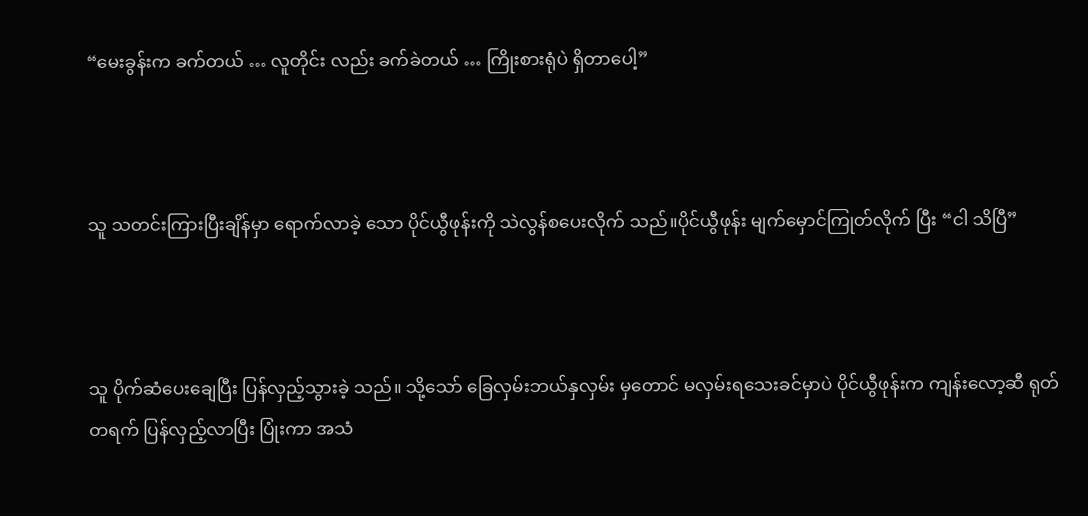“မေးခွန်းက ခက်တယ် … လူတိုင်း လည်း ခက်ခဲတယ် … ကြိုးစားရုံပဲ ရှိတာပေါ့”



သူ သတင်းကြားပြီးချိန်မှာ ရောက်လာခဲ့ သော ပိုင်ယွီဖုန်းကို သဲလွန်စပေးလိုက် သည်။ပိုင်ယွီဖုန်း မျက်မှောင်ကြုတ်လိုက် ပြီး “ငါ သိပြီ”



သူ ပိုက်ဆံပေးချေပြီး ပြန်လှည့်သွားခဲ့ သည်။ သို့သော် ခြေလှမ်းဘယ်နှလှမ်း မှတောင် မလှမ်းရသေးခင်မှာပဲ ပိုင်ယွီဖုန်းက ကျန်းလော့ဆီ ရုတ်တရက် ပြန်လှည့်လာပြီး ပြုံးကာ အသံ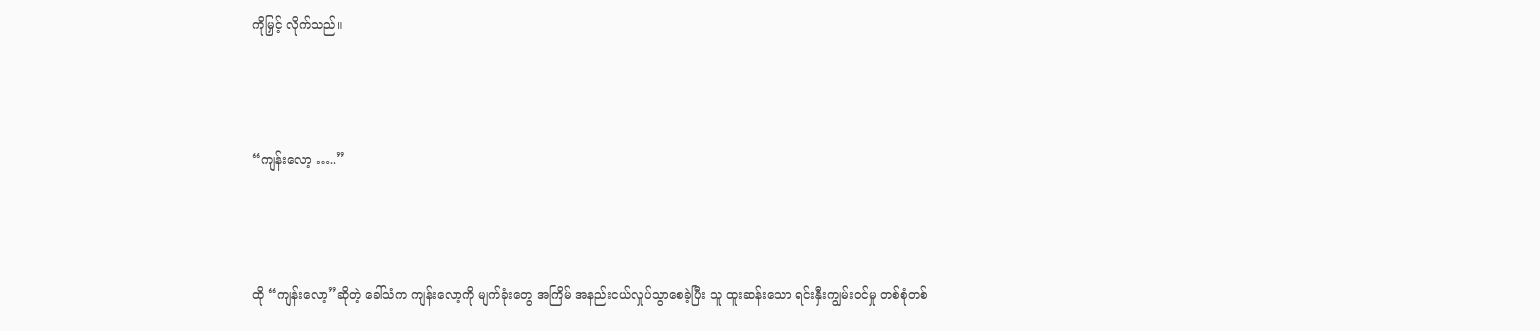ကိုမြှင့် လိုက်သည်။



“ကျန်းလော့ …..”



ထို “ကျန်းလော့”ဆိုတဲ့ ခေါ်သံက ကျန်းလော့ကို မျက်ခုံးတွေ အကြိမ် အနည်းငယ်လှုပ်သွာစေခဲ့ပြီး သူ ထူးဆန်းသော ရင်းနှီးကျွမ်းဝင်မှု တစ်စုံတစ်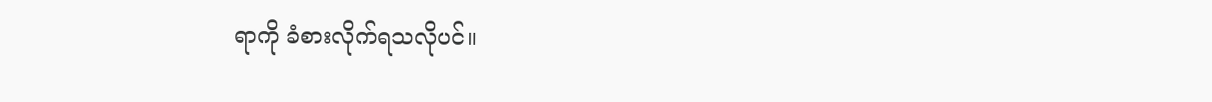ရာကို ခံစားလိုက်ရသလိုပင်။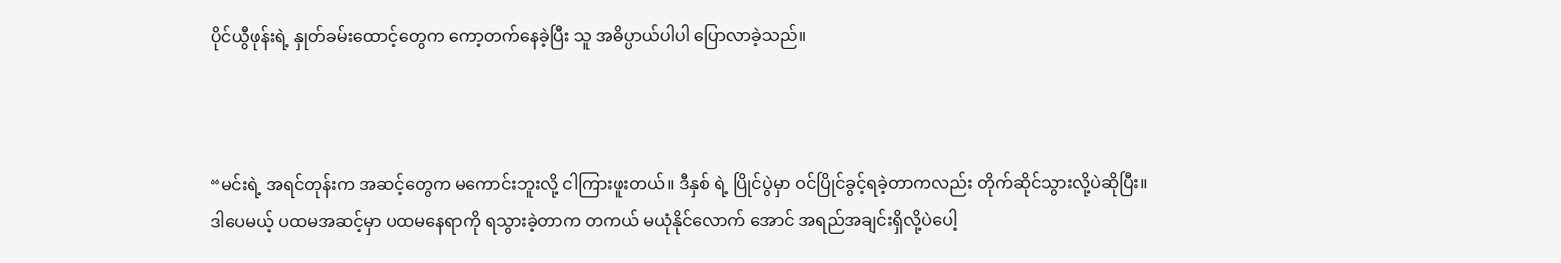ပိုင်ယွီဖုန်းရဲ့ နှုတ်ခမ်းထောင့်တွေက ကော့တက်နေခဲ့ပြီး သူ အဓိပ္ပာယ်ပါပါ ပြောလာခဲ့သည်။



“မင်းရဲ့ အရင်တုန်းက အဆင့်တွေက မကောင်းဘူးလို့ ငါကြားဖူးတယ်။ ဒီနှစ် ရဲ့ ပြိုင်ပွဲမှာ ဝင်ပြိုင်ခွင့်ရခဲ့တာကလည်း တိုက်ဆိုင်သွားလို့ပဲ‌ဆိုပြီး။ ဒါပေမယ့် ပထမအဆင့်မှာ ပထမနေရာကို ရသွားခဲ့တာက တကယ် မယုံနိုင်လောက် အောင် အရည်အချင်းရှိလို့ပဲပေါ့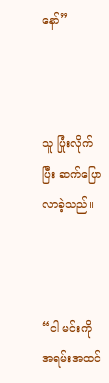နော်”



သူ ပြုံးလိုက်ပြီး ဆက်ပြောလာခဲ့သည်။



“ငါ မင်းကို အရမ်းအထင်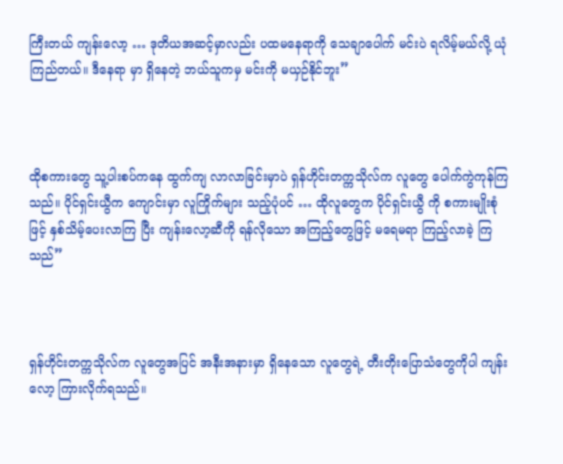ကြီးတယ် ကျန်းလော့ … ဒုတိယအဆင့်မှာလည်း ပထမနေရာကို သေချာပေါက် မင်းပဲ ရလိမ့်မယ်လို့ ယုံကြည်တယ်။ ဒီနေရာ မှာ ရှိနေတဲ့ ဘယ်သူကမှ မင်းကို မယှဉ်နိုင်ဘူး”



ထိုစကားတွေ သူ့ပါးစပ်ကနေ ထွက်ကျ လာလာခြင်းမှာပဲ ရှန်ဟိုင်းတက္ကသိုလ်က လူတွေ ပေါက်ကွဲကုန်ကြသည်။ ပိုင်ရှင်းယွီက ကျောင်းမှာ လူကြိုက်များ သည့်ပုံပင် … ထိုလူတွေက ပိုင်ရှင်းယွီ ကို စကားမျိုးစုံဖြင့် နှစ်သိမ့်ပေးလာကြ ပြီး ကျန်းလော့ဆီကို ရန်လိုသော အကြည့်တွေဖြင့် မရေမရာ ကြည့်လာခဲ့ ကြသည်”



ရှန်ဟိုင်းတက္ကသိုလ်က လူတွေအပြင် အနီးအနားမှာ ရှိနေသော လူတွေရဲ့ တီးတိုးပြောသံတွေကိုပါ ကျန်းလော့ ကြားလိုက်ရသည်။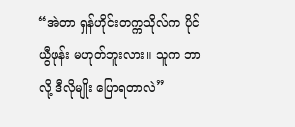“အဲတာ ရှန်ဟိုင်းတက္ကသိုလ်က ပိုင်ယွီဖုန်း မဟုတ်ဘူးလား။ သူက ဘာလို့ ဒီလိုမျိုး ပြောရတာလဲ”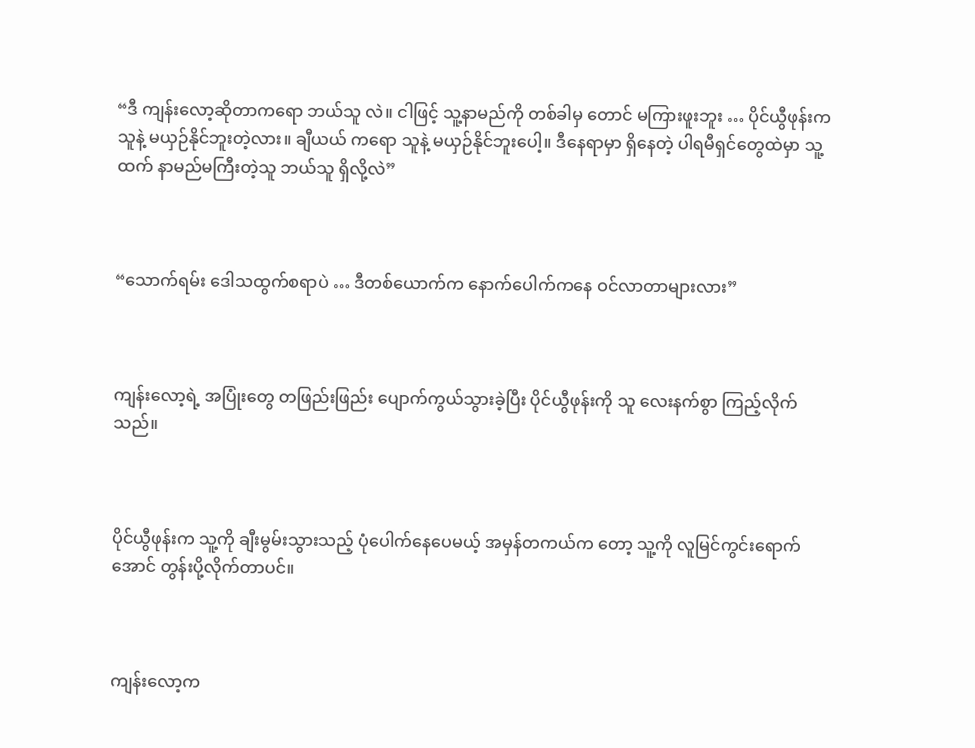“ဒီ ကျန်းလော့ဆိုတာကရော ဘယ်သူ လဲ။ ငါဖြင့် သူ့နာမည်ကို တစ်ခါမှ တောင် မကြားဖူးဘူး … ပိုင်ယွီဖုန်းက သူနဲ့ မယှဉ်နိုင်ဘူးတဲ့လား။ ချီယယ် ကရော သူနဲ့ မယှဉ်နိုင်ဘူးပေါ့။ ဒီနေရာမှာ ရှိနေတဲ့ ပါရမီရှင်တွေထဲမှာ သူ့ထက် နာမည်မကြီးတဲ့သူ ဘယ်သူ ရှိလို့လဲ”



“သောက်ရမ်း ဒေါသထွက်စရာပဲ … ဒီတစ်ယောက်က နောက်ပေါက်ကနေ ဝင်လာတာများလား”



ကျန်းလော့ရဲ့ အပြုံးတွေ တဖြည်းဖြည်း ပျောက်ကွယ်သွားခဲ့ပြီး ပိုင်ယွီဖုန်းကို သူ လေးနက်စွာ ကြည့်လိုက်သည်။



ပိုင်ယွီဖုန်းက သူ့ကို ချီးမွမ်းသွားသည့် ပုံပေါက်နေပေမယ့် အမှန်တကယ်က တော့ သူ့ကို လူမြင်ကွင်းရောက်အောင် တွန်းပို့လိုက်တာပင်။



ကျန်းလော့က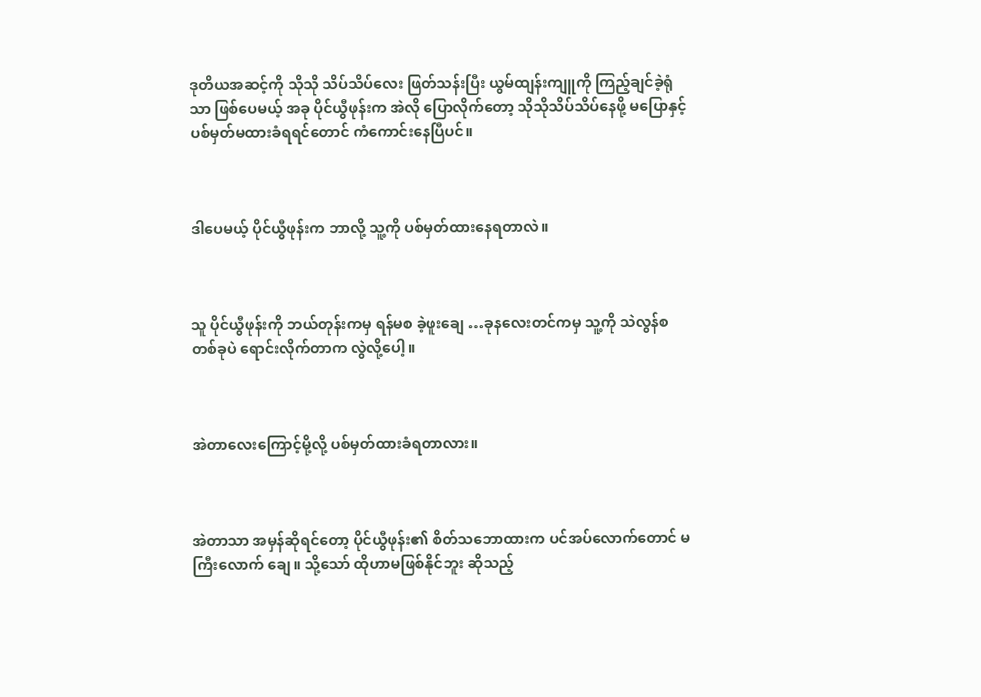ဒုတိယအဆင့်ကို သိုသို သိပ်သိပ်လေး ဖြတ်သန်းပြီး ယွမ်ထျန်းကျူကို ကြည့်ချင်ခဲ့ရုံသာ ဖြစ်ပေမယ့် အခု ပိုင်ယွီဖုန်းက အဲလို ပြောလိုက်တော့ သိုသိုသိပ်သိပ်နေဖို့ မပြောနှင့် ပစ်မှတ်မထားခံရရင်တောင် ကံကောင်းနေပြီပင်။



ဒါပေမယ့် ပိုင်ယွီဖုန်းက ဘာလို့ သူ့ကို ပစ်မှတ်ထားနေရတာလဲ။



သူ ပိုင်ယွီဖုန်းကို ဘယ်တုန်းကမှ ရန်မစ ခဲ့ဖူးချေ …ခုနလေးတင်ကမှ သူ့ကို သဲလွန်စတစ်ခုပဲ ရောင်းလိုက်တာက လွဲလို့ပေါ့။



အဲတာလေးကြောင့်မို့လို့ ပစ်မှတ်ထားခံရတာလား။



အဲတာသာ အမှန်ဆိုရင်တော့ ပိုင်ယွီဖုန်း၏ စိတ်သဘောထားက ပင်အပ်လောက်တောင် မကြီးလောက် ချေ။ သို့သော် ထိုဟာမဖြစ်နိုင်ဘူး ဆိုသည့်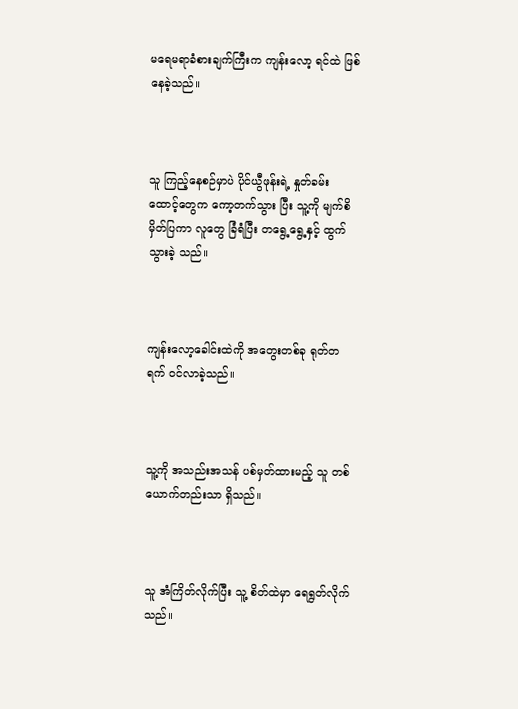မရေမရာခံစားချက်ကြီးက ကျန်းလော့ ရင်ထဲ ဖြစ်နေခဲ့သည်။



သူ ကြည့်နေစဉ်မှာပဲ ပိုင်ယွီဖုန်းရဲ့ နှုတ်ခမ်းထောင့်တွေက ကော့တက်သွား ပြီး သူ့ကို မျက်စိမှိတ်ပြကာ လူတွေ ခြံရံပြီး တရွေ့ရွေ့နှင့် ထွက်သွားခဲ့ သည်။



ကျန်းလော့ခေါင်းထဲကို အတွေးတစ်ခု ရုတ်တရက် ဝင်လာခဲ့သည်။



သူ့ကို အသည်းအသန် ပစ်မှတ်ထားမည့် သူ တစ်ယောက်တည်းသာ ရှိသည်။



သူ အံကြိတ်လိုက်ပြီး သူ့ စိတ်ထဲမှာ ရေရွတ်လိုက်သည်။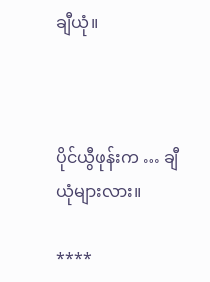ချီယုံ။



ပိုင်ယွီဖုန်းက … ချီယုံများလား။

****